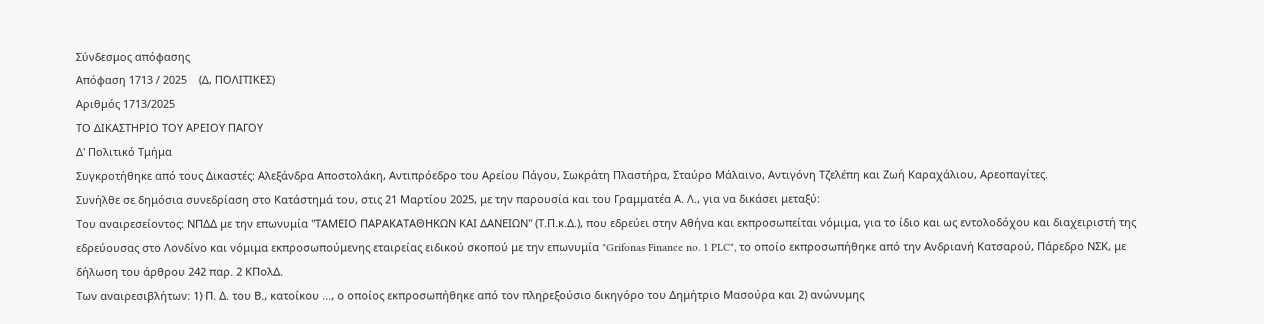Σύνδεσμος απόφασης
Απόφαση 1713 / 2025    (Δ, ΠΟΛΙΤΙΚΕΣ)
Αριθμός 1713/2025
ΤΟ ΔΙΚΑΣΤΗΡΙΟ ΤΟΥ ΑΡΕΙΟΥ ΠΑΓΟΥ
Δ' Πολιτικό Τμήμα
Συγκροτήθηκε από τους Δικαστές: Αλεξάνδρα Αποστολάκη, Αντιπρόεδρο του Αρείου Πάγου, Σωκράτη Πλαστήρα, Σταύρο Μάλαινο, Αντιγόνη Τζελέπη και Ζωή Καραχάλιου, Αρεοπαγίτες.
Συνήλθε σε δημόσια συνεδρίαση στο Κατάστημά του, στις 21 Μαρτίου 2025, με την παρουσία και του Γραμματέα Α. Λ., για να δικάσει μεταξύ:
Του αναιρεσείοντος: ΝΠΔΔ με την επωνυμία "ΤΑΜΕΙΟ ΠΑΡΑΚΑΤΑΘΗΚΩΝ ΚΑΙ ΔΑΝΕΙΩΝ" (Τ.Π.κ.Δ.), που εδρεύει στην Αθήνα και εκπροσωπείται νόμιμα, για το ίδιο και ως εντολοδόχου και διαχειριστή της εδρεύουσας στο Λονδίνο και νόμιμα εκπροσωπούμενης εταιρείας ειδικού σκοπού με την επωνυμία "Grifonas Finance no. 1 PLC", το οποίο εκπροσωπήθηκε από την Ανδριανή Κατσαρού, Πάρεδρο ΝΣΚ, με δήλωση του άρθρου 242 παρ. 2 ΚΠολΔ.
Των αναιρεσιβλήτων: 1) Π. Δ. του Β., κατοίκου ..., ο οποίος εκπροσωπήθηκε από τον πληρεξούσιο δικηγόρο του Δημήτριο Μασούρα και 2) ανώνυμης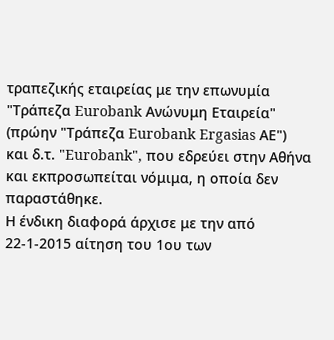τραπεζικής εταιρείας με την επωνυμία "Τράπεζα Eurobank Ανώνυμη Εταιρεία" (πρώην "Τράπεζα Eurobank Ergasias ΑΕ") και δ.τ. "Eurobank", που εδρεύει στην Αθήνα και εκπροσωπείται νόμιμα, η οποία δεν παραστάθηκε.
Η ένδικη διαφορά άρχισε με την από 22-1-2015 αίτηση του 1ου των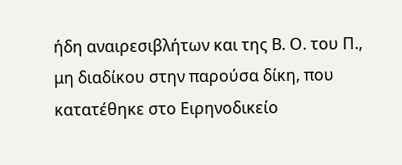ήδη αναιρεσιβλήτων και της Β. Ο. του Π., μη διαδίκου στην παρούσα δίκη, που κατατέθηκε στο Ειρηνοδικείο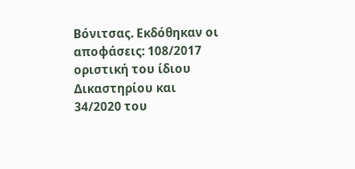Βόνιτσας. Εκδόθηκαν οι αποφάσεις: 108/2017 οριστική του ίδιου Δικαστηρίου και 34/2020 του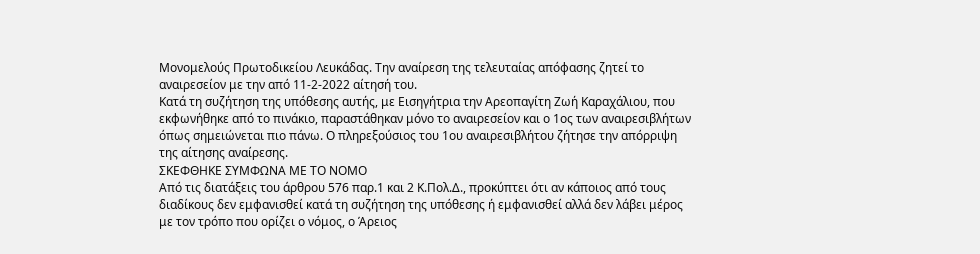Μονομελούς Πρωτοδικείου Λευκάδας. Την αναίρεση της τελευταίας απόφασης ζητεί το αναιρεσείον με την από 11-2-2022 αίτησή του.
Κατά τη συζήτηση της υπόθεσης αυτής, με Εισηγήτρια την Αρεοπαγίτη Ζωή Καραχάλιου, που εκφωνήθηκε από το πινάκιο, παραστάθηκαν μόνο το αναιρεσείον και ο 1ος των αναιρεσιβλήτων όπως σημειώνεται πιο πάνω. Ο πληρεξούσιος του 1ου αναιρεσιβλήτου ζήτησε την απόρριψη της αίτησης αναίρεσης.
ΣΚΕΦΘΗΚΕ ΣΥΜΦΩΝΑ ΜΕ ΤΟ ΝΟΜΟ
Από τις διατάξεις του άρθρου 576 παρ.1 και 2 Κ.Πολ.Δ., προκύπτει ότι αν κάποιος από τους διαδίκους δεν εμφανισθεί κατά τη συζήτηση της υπόθεσης ή εμφανισθεί αλλά δεν λάβει μέρος με τον τρόπο που ορίζει ο νόμος, ο Άρειος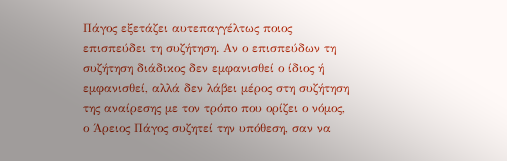Πάγος εξετάζει αυτεπαγγέλτως ποιος επισπεύδει τη συζήτηση. Αν ο επισπεύδων τη συζήτηση διάδικος δεν εμφανισθεί ο ίδιος ή εμφανισθεί, αλλά δεν λάβει μέρος στη συζήτηση της αναίρεσης με τον τρόπο που ορίζει ο νόμος, ο Άρειος Πάγος συζητεί την υπόθεση, σαν να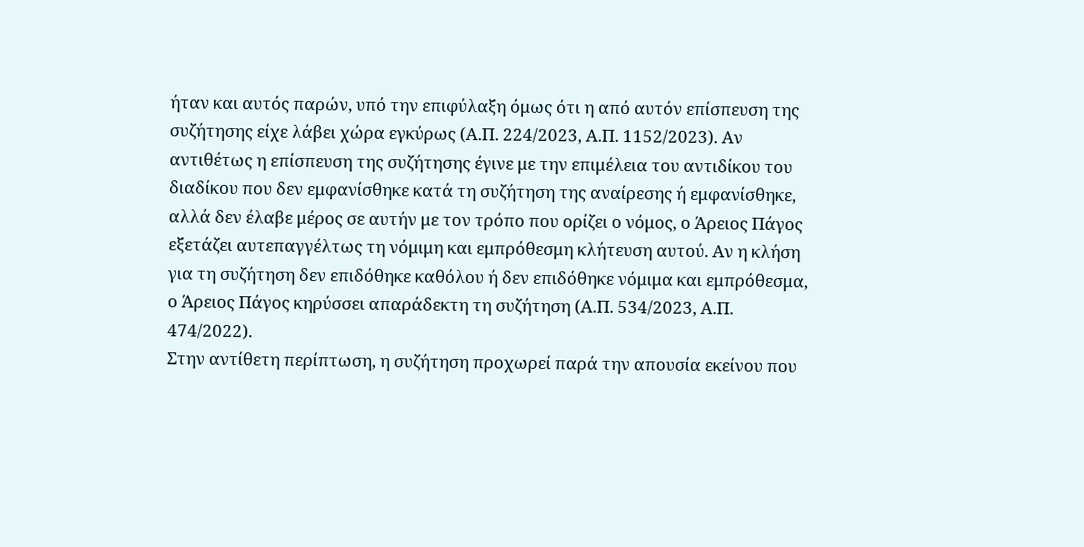ήταν και αυτός παρών, υπό την επιφύλαξη όμως ότι η από αυτόν επίσπευση της συζήτησης είχε λάβει χώρα εγκύρως (Α.Π. 224/2023, Α.Π. 1152/2023). Αν αντιθέτως η επίσπευση της συζήτησης έγινε με την επιμέλεια του αντιδίκου του διαδίκου που δεν εμφανίσθηκε κατά τη συζήτηση της αναίρεσης ή εμφανίσθηκε, αλλά δεν έλαβε μέρος σε αυτήν με τον τρόπο που ορίζει ο νόμος, ο Άρειος Πάγος εξετάζει αυτεπαγγέλτως τη νόμιμη και εμπρόθεσμη κλήτευση αυτού. Αν η κλήση για τη συζήτηση δεν επιδόθηκε καθόλου ή δεν επιδόθηκε νόμιμα και εμπρόθεσμα, ο Άρειος Πάγος κηρύσσει απαράδεκτη τη συζήτηση (Α.Π. 534/2023, Α.Π. 474/2022).
Στην αντίθετη περίπτωση, η συζήτηση προχωρεί παρά την απουσία εκείνου που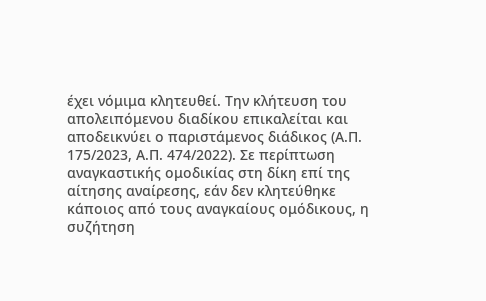έχει νόμιμα κλητευθεί. Την κλήτευση του απολειπόμενου διαδίκου επικαλείται και αποδεικνύει ο παριστάμενος διάδικος (Α.Π. 175/2023, Α.Π. 474/2022). Σε περίπτωση αναγκαστικής ομοδικίας στη δίκη επί της αίτησης αναίρεσης, εάν δεν κλητεύθηκε κάποιος από τους αναγκαίους ομόδικους, η συζήτηση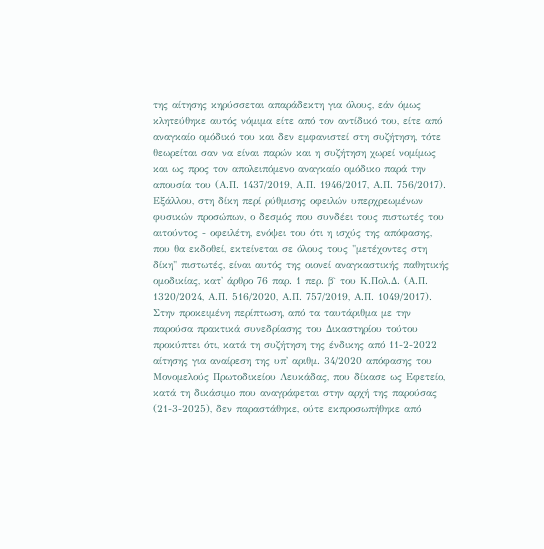της αίτησης κηρύσσεται απαράδεκτη για όλους, εάν όμως κλητεύθηκε αυτός νόμιμα είτε από τον αντίδικό του, είτε από αναγκαίο ομόδικό του και δεν εμφανιστεί στη συζήτηση, τότε θεωρείται σαν να είναι παρών και η συζήτηση χωρεί νομίμως και ως προς τον απολειπόμενο αναγκαίο ομόδικο παρά την απουσία του (Α.Π. 1437/2019, Α.Π. 1946/2017, Α.Π. 756/2017).
Εξάλλου, στη δίκη περί ρύθμισης οφειλών υπερχρεωμένων φυσικών προσώπων, ο δεσμός που συνδέει τους πιστωτές του αιτούντος - οφειλέτη, ενόψει του ότι η ισχύς της απόφασης, που θα εκδοθεί, εκτείνεται σε όλους τους "μετέχοντες στη δίκη" πιστωτές, είναι αυτός της οιονεί αναγκαστικής παθητικής ομοδικίας, κατ' άρθρο 76 παρ. 1 περ. β` του Κ.Πολ.Δ. (Α.Π. 1320/2024, Α.Π. 516/2020, Α.Π. 757/2019, Α.Π. 1049/2017).
Στην προκειμένη περίπτωση, από τα ταυτάριθμα με την παρούσα πρακτικά συνεδρίασης του Δικαστηρίου τούτου προκύπτει ότι, κατά τη συζήτηση της ένδικης από 11-2-2022 αίτησης για αναίρεση της υπ' αριθμ. 34/2020 απόφασης του Μονομελούς Πρωτοδικείου Λευκάδας, που δίκασε ως Εφετείο, κατά τη δικάσιμο που αναγράφεται στην αρχή της παρούσας (21-3-2025), δεν παραστάθηκε, ούτε εκπροσωπήθηκε από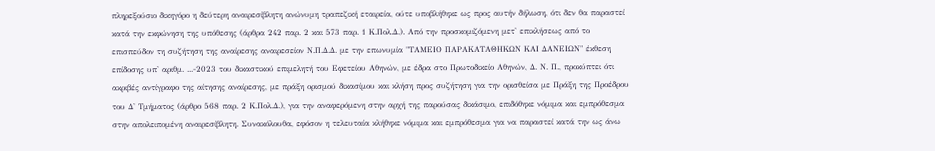πληρεξούσιο δικηγόρο η δεύτερη αναιρεσίβλητη ανώνυμη τραπεζική εταιρεία, ούτε υποβλήθηκε ως προς αυτήν δήλωση, ότι δεν θα παραστεί κατά την εκφώνηση της υπόθεσης (άρθρα 242 παρ. 2 και 573 παρ. 1 Κ.Πολ.Δ.). Από την προσκομιζόμενη μετ' επικλήσεως από το επισπεύδον τη συζήτηση της αναίρεσης αναιρεσείον Ν.Π.Δ.Δ. με την επωνυμία "ΤΑΜΕΙΟ ΠΑΡΑΚΑΤΑΘΗΚΩΝ ΚΑΙ ΔΑΝΕΙΩΝ" έκθεση επίδοσης υπ' αριθμ. ...-2023 του δικαστικού επιμελητή του Εφετείου Αθηνών, με έδρα στο Πρωτοδικείο Αθηνών, Δ. Ν. Π., προκύπτει ότι ακριβές αντίγραφο της αίτησης αναίρεσης, με πράξη ορισμού δικασίμου και κλήση προς συζήτηση για την ορισθείσα με Πράξη της Προέδρου του Δ' Τμήματος (άρθρο 568 παρ. 2 Κ.Πολ.Δ.), για την αναφερόμενη στην αρχή της παρούσας δικάσιμο, επιδόθηκε νόμιμα και εμπρόθεσμα στην απολειπομένη αναιρεσίβλητη. Συνακόλουθα, εφόσον η τελευταία κλήθηκε νόμιμα και εμπρόθεσμα για να παραστεί κατά την ως άνω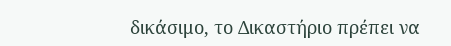δικάσιμο, το Δικαστήριο πρέπει να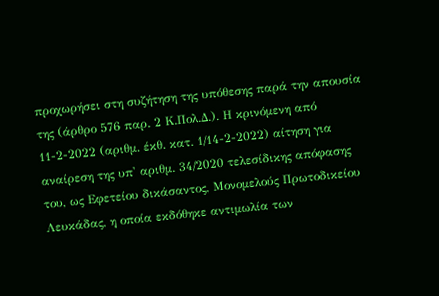προχωρήσει στη συζήτηση της υπόθεσης παρά την απουσία της (άρθρο 576 παρ. 2 Κ.Πολ.Δ.). Η κρινόμενη από 11-2-2022 (αριθμ. έκθ. κατ. 1/14-2-2022) αίτηση για αναίρεση της υπ' αριθμ. 34/2020 τελεσίδικης απόφασης του, ως Εφετείου δικάσαντος, Μονομελούς Πρωτοδικείου Λευκάδας, η οποία εκδόθηκε αντιμωλία των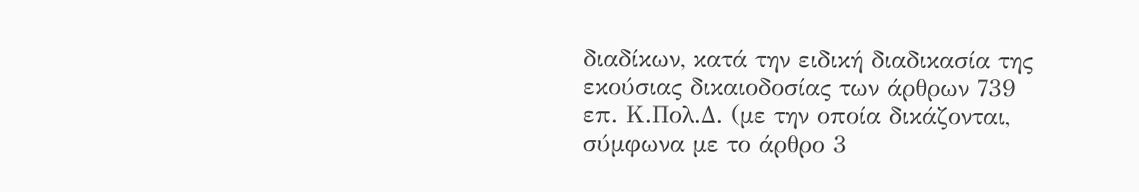διαδίκων, κατά την ειδική διαδικασία της εκούσιας δικαιοδοσίας των άρθρων 739 επ. Κ.Πολ.Δ. (με την οποία δικάζονται, σύμφωνα με το άρθρο 3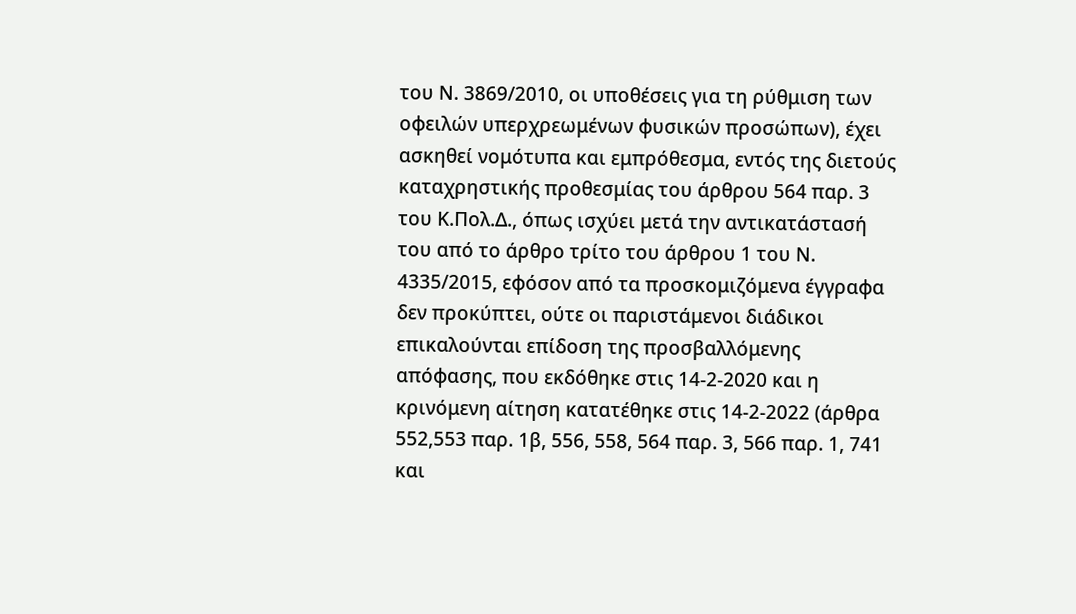του Ν. 3869/2010, οι υποθέσεις για τη ρύθμιση των οφειλών υπερχρεωμένων φυσικών προσώπων), έχει ασκηθεί νομότυπα και εμπρόθεσμα, εντός της διετούς καταχρηστικής προθεσμίας του άρθρου 564 παρ. 3 του Κ.Πολ.Δ., όπως ισχύει μετά την αντικατάστασή του από το άρθρο τρίτο του άρθρου 1 του Ν. 4335/2015, εφόσον από τα προσκομιζόμενα έγγραφα δεν προκύπτει, ούτε οι παριστάμενοι διάδικοι επικαλούνται επίδοση της προσβαλλόμενης απόφασης, που εκδόθηκε στις 14-2-2020 και η κρινόμενη αίτηση κατατέθηκε στις 14-2-2022 (άρθρα 552,553 παρ. 1β, 556, 558, 564 παρ. 3, 566 παρ. 1, 741 και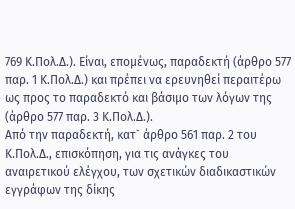769 Κ.Πολ.Δ.). Είναι, επομένως, παραδεκτή (άρθρο 577 παρ. 1 Κ.Πολ.Δ.) και πρέπει να ερευνηθεί περαιτέρω ως προς το παραδεκτό και βάσιμο των λόγων της (άρθρο 577 παρ. 3 Κ.Πολ.Δ.).
Από την παραδεκτή, κατ` άρθρο 561 παρ. 2 του Κ.Πολ.Δ., επισκόπηση, για τις ανάγκες του αναιρετικού ελέγχου, των σχετικών διαδικαστικών εγγράφων της δίκης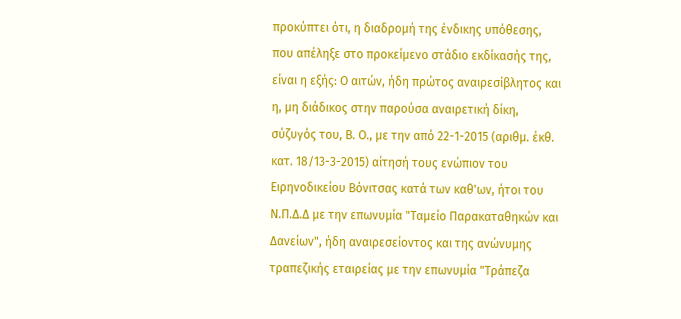προκύπτει ότι, η διαδρομή της ένδικης υπόθεσης, που απέληξε στο προκείμενο στάδιο εκδίκασής της, είναι η εξής: Ο αιτών, ήδη πρώτος αναιρεσίβλητος και η, μη διάδικος στην παρούσα αναιρετική δίκη, σύζυγός του, Β. Ο., με την από 22-1-2015 (αριθμ. έκθ. κατ. 18/13-3-2015) αίτησή τους ενώπιον του Ειρηνοδικείου Βόνιτσας κατά των καθ'ων, ήτοι του Ν.Π.Δ.Δ με την επωνυμία "Ταμείο Παρακαταθηκών και Δανείων", ήδη αναιρεσείοντος και της ανώνυμης τραπεζικής εταιρείας με την επωνυμία "Τράπεζα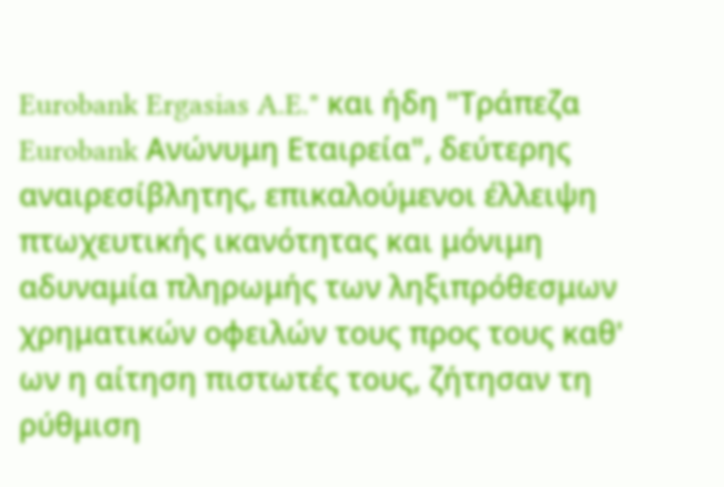Eurobank Ergasias A.E." και ήδη "Τράπεζα Eurobank Ανώνυμη Εταιρεία", δεύτερης αναιρεσίβλητης, επικαλούμενοι έλλειψη πτωχευτικής ικανότητας και μόνιμη αδυναμία πληρωμής των ληξιπρόθεσμων χρηματικών οφειλών τους προς τους καθ' ων η αίτηση πιστωτές τους, ζήτησαν τη ρύθμιση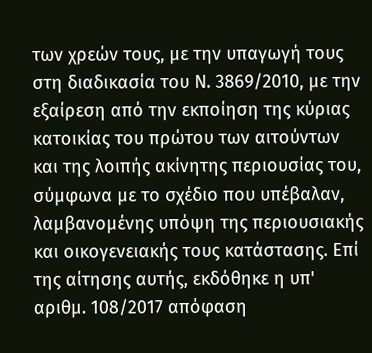των χρεών τους, με την υπαγωγή τους στη διαδικασία του Ν. 3869/2010, με την εξαίρεση από την εκποίηση της κύριας κατοικίας του πρώτου των αιτούντων και της λοιπής ακίνητης περιουσίας του, σύμφωνα με το σχέδιο που υπέβαλαν, λαμβανομένης υπόψη της περιουσιακής και οικογενειακής τους κατάστασης. Επί της αίτησης αυτής, εκδόθηκε η υπ' αριθμ. 108/2017 απόφαση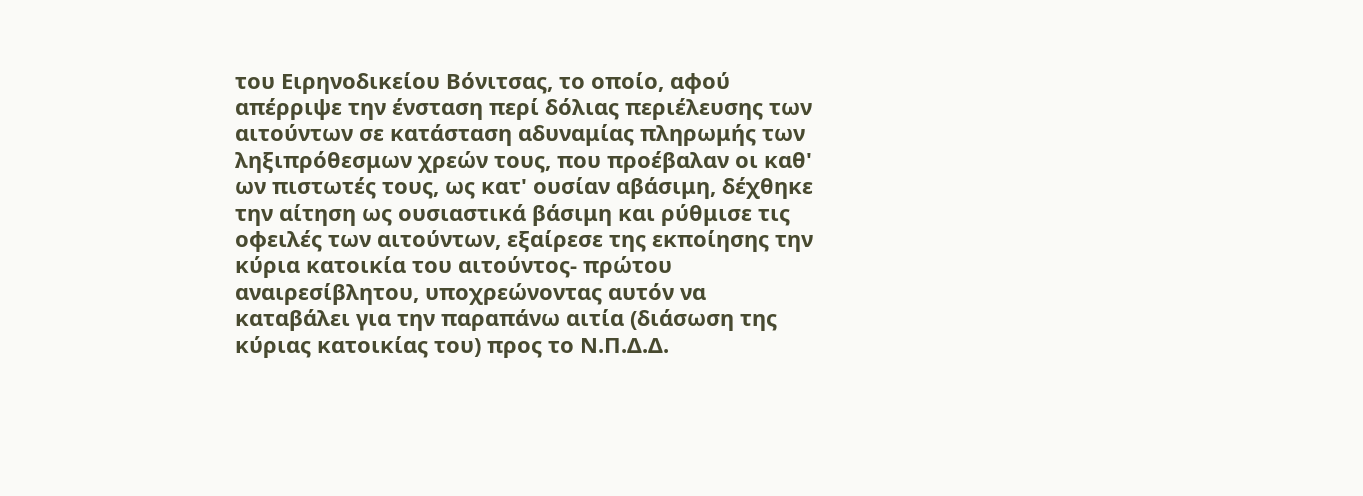του Ειρηνοδικείου Βόνιτσας, το οποίο, αφού απέρριψε την ένσταση περί δόλιας περιέλευσης των αιτούντων σε κατάσταση αδυναμίας πληρωμής των ληξιπρόθεσμων χρεών τους, που προέβαλαν οι καθ' ων πιστωτές τους, ως κατ' ουσίαν αβάσιμη, δέχθηκε την αίτηση ως ουσιαστικά βάσιμη και ρύθμισε τις οφειλές των αιτούντων, εξαίρεσε της εκποίησης την κύρια κατοικία του αιτούντος- πρώτου αναιρεσίβλητου, υποχρεώνοντας αυτόν να καταβάλει για την παραπάνω αιτία (διάσωση της κύριας κατοικίας του) προς το Ν.Π.Δ.Δ.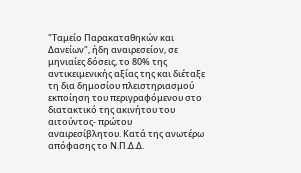"Ταμείο Παρακαταθηκών και Δανείων", ήδη αναιρεσείον, σε μηνιαίες δόσεις, το 80% της αντικειμενικής αξίας της και διέταξε τη δια δημοσίου πλειστηριασμού εκποίηση του περιγραφόμενου στο διατακτικό της ακινήτου του αιτούντος- πρώτου αναιρεσίβλητου. Κατά της ανωτέρω απόφασης το Ν.Π.Δ.Δ.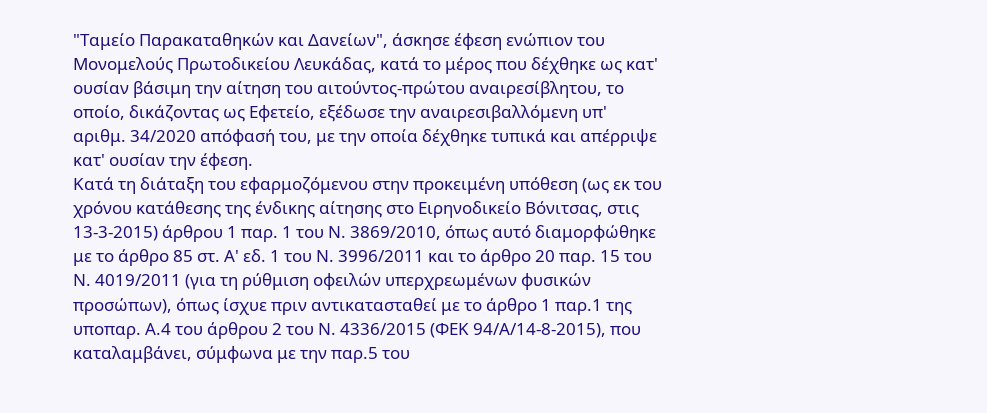"Ταμείο Παρακαταθηκών και Δανείων", άσκησε έφεση ενώπιον του Μονομελούς Πρωτοδικείου Λευκάδας, κατά το μέρος που δέχθηκε ως κατ' ουσίαν βάσιμη την αίτηση του αιτούντος-πρώτου αναιρεσίβλητου, το οποίο, δικάζοντας ως Εφετείο, εξέδωσε την αναιρεσιβαλλόμενη υπ' αριθμ. 34/2020 απόφασή του, με την οποία δέχθηκε τυπικά και απέρριψε κατ' ουσίαν την έφεση.
Κατά τη διάταξη του εφαρμοζόμενου στην προκειμένη υπόθεση (ως εκ του χρόνου κατάθεσης της ένδικης αίτησης στο Ειρηνοδικείο Βόνιτσας, στις 13-3-2015) άρθρου 1 παρ. 1 του Ν. 3869/2010, όπως αυτό διαμορφώθηκε με το άρθρο 85 στ. Α' εδ. 1 του Ν. 3996/2011 και το άρθρο 20 παρ. 15 του Ν. 4019/2011 (για τη ρύθμιση οφειλών υπερχρεωμένων φυσικών προσώπων), όπως ίσχυε πριν αντικατασταθεί με το άρθρο 1 παρ.1 της υποπαρ. Α.4 του άρθρου 2 του Ν. 4336/2015 (ΦΕΚ 94/Α/14-8-2015), που καταλαμβάνει, σύμφωνα με την παρ.5 του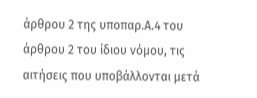άρθρου 2 της υποπαρ.Α.4 του άρθρου 2 του ίδιου νόμου, τις αιτήσεις που υποβάλλονται μετά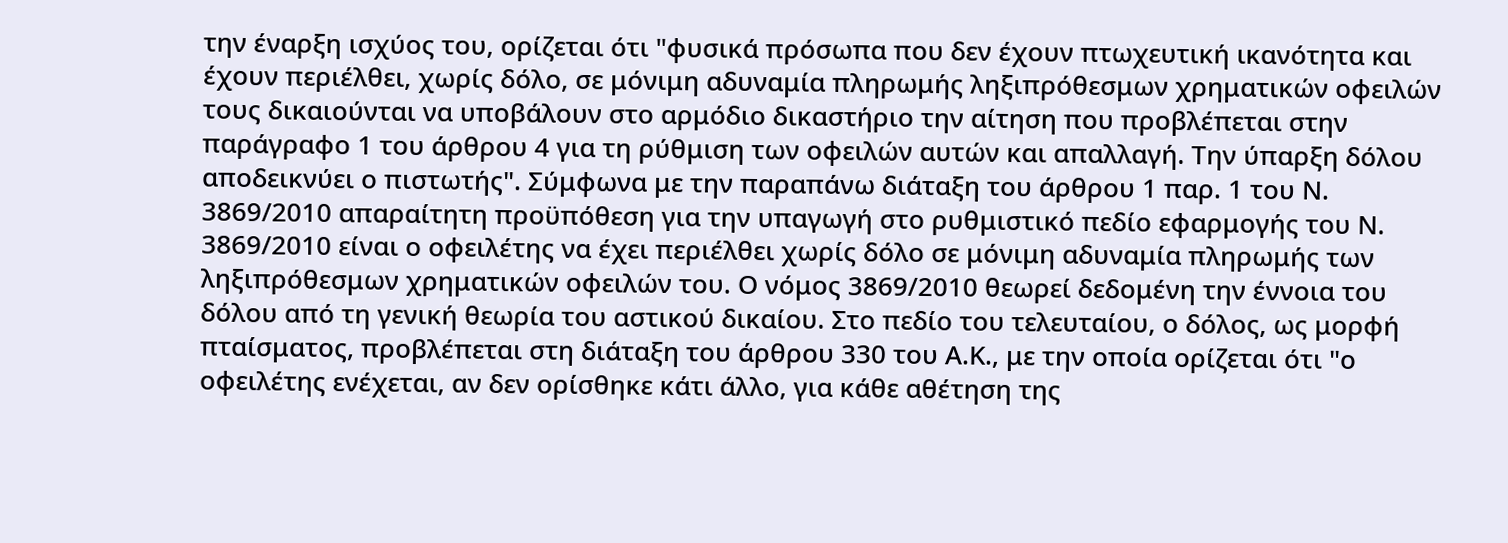την έναρξη ισχύος του, ορίζεται ότι "φυσικά πρόσωπα που δεν έχουν πτωχευτική ικανότητα και έχουν περιέλθει, χωρίς δόλο, σε μόνιμη αδυναμία πληρωμής ληξιπρόθεσμων χρηματικών οφειλών τους δικαιούνται να υποβάλουν στο αρμόδιο δικαστήριο την αίτηση που προβλέπεται στην παράγραφο 1 του άρθρου 4 για τη ρύθμιση των οφειλών αυτών και απαλλαγή. Την ύπαρξη δόλου αποδεικνύει ο πιστωτής". Σύμφωνα με την παραπάνω διάταξη του άρθρου 1 παρ. 1 του Ν. 3869/2010 απαραίτητη προϋπόθεση για την υπαγωγή στο ρυθμιστικό πεδίο εφαρμογής του Ν. 3869/2010 είναι ο οφειλέτης να έχει περιέλθει χωρίς δόλο σε μόνιμη αδυναμία πληρωμής των ληξιπρόθεσμων χρηματικών οφειλών του. Ο νόμος 3869/2010 θεωρεί δεδομένη την έννοια του δόλου από τη γενική θεωρία του αστικού δικαίου. Στο πεδίο του τελευταίου, ο δόλος, ως μορφή πταίσματος, προβλέπεται στη διάταξη του άρθρου 330 του Α.Κ., με την οποία ορίζεται ότι "ο οφειλέτης ενέχεται, αν δεν ορίσθηκε κάτι άλλο, για κάθε αθέτηση της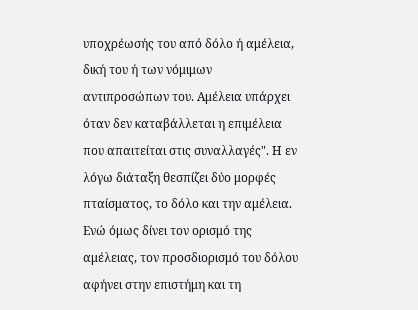υποχρέωσής του από δόλο ή αμέλεια, δική του ή των νόμιμων αντιπροσώπων του. Αμέλεια υπάρχει όταν δεν καταβάλλεται η επιμέλεια που απαιτείται στις συναλλαγές". Η εν λόγω διάταξη θεσπίζει δύο μορφές πταίσματος, το δόλο και την αμέλεια. Ενώ όμως δίνει τον ορισμό της αμέλειας, τον προσδιορισμό του δόλου αφήνει στην επιστήμη και τη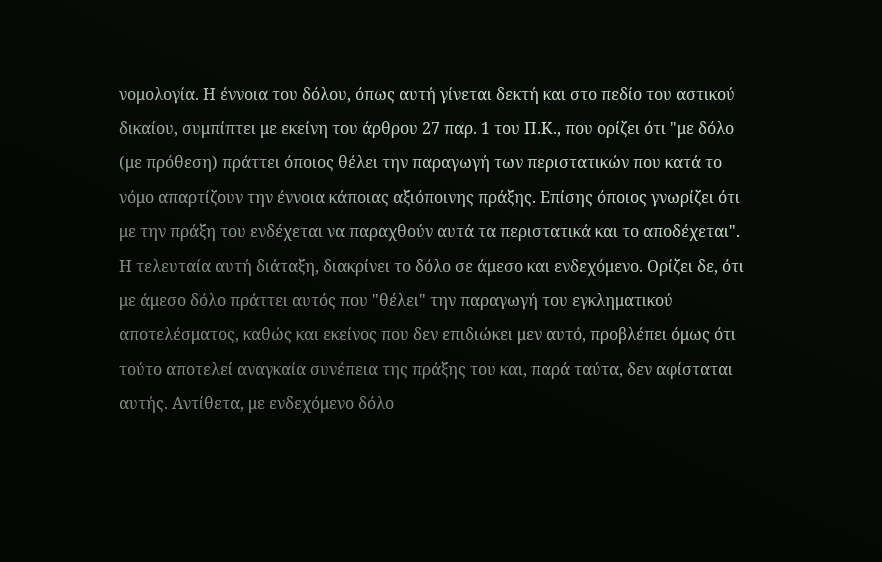νομολογία. Η έννοια του δόλου, όπως αυτή γίνεται δεκτή και στο πεδίο του αστικού δικαίου, συμπίπτει με εκείνη του άρθρου 27 παρ. 1 του Π.Κ., που ορίζει ότι "με δόλο (με πρόθεση) πράττει όποιος θέλει την παραγωγή των περιστατικών που κατά το νόμο απαρτίζουν την έννοια κάποιας αξιόποινης πράξης. Επίσης όποιος γνωρίζει ότι με την πράξη του ενδέχεται να παραχθούν αυτά τα περιστατικά και το αποδέχεται". Η τελευταία αυτή διάταξη, διακρίνει το δόλο σε άμεσο και ενδεχόμενο. Ορίζει δε, ότι με άμεσο δόλο πράττει αυτός που "θέλει" την παραγωγή του εγκληματικού αποτελέσματος, καθώς και εκείνος που δεν επιδιώκει μεν αυτό, προβλέπει όμως ότι τούτο αποτελεί αναγκαία συνέπεια της πράξης του και, παρά ταύτα, δεν αφίσταται αυτής. Αντίθετα, με ενδεχόμενο δόλο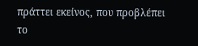πράττει εκείνος, που προβλέπει το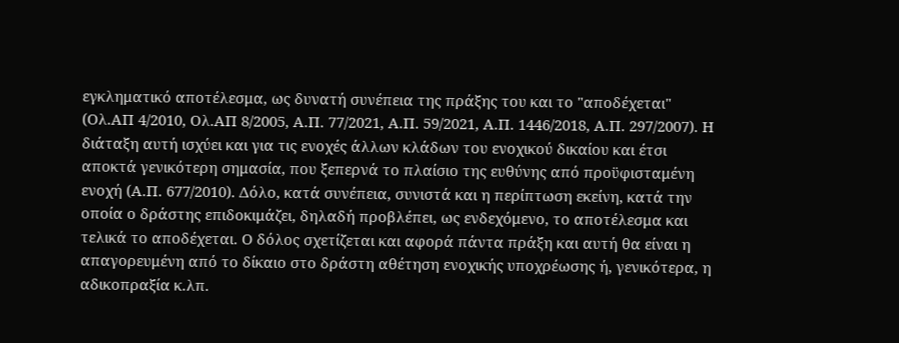εγκληματικό αποτέλεσμα, ως δυνατή συνέπεια της πράξης του και το "αποδέχεται" (Ολ.ΑΠ 4/2010, Ολ.ΑΠ 8/2005, Α.Π. 77/2021, Α.Π. 59/2021, Α.Π. 1446/2018, Α.Π. 297/2007). Η διάταξη αυτή ισχύει και για τις ενοχές άλλων κλάδων του ενοχικού δικαίου και έτσι αποκτά γενικότερη σημασία, που ξεπερνά το πλαίσιο της ευθύνης από προϋφισταμένη ενοχή (Α.Π. 677/2010). Δόλο, κατά συνέπεια, συνιστά και η περίπτωση εκείνη, κατά την οποία ο δράστης επιδοκιμάζει, δηλαδή προβλέπει, ως ενδεχόμενο, το αποτέλεσμα και τελικά το αποδέχεται. Ο δόλος σχετίζεται και αφορά πάντα πράξη και αυτή θα είναι η απαγορευμένη από το δίκαιο στο δράστη αθέτηση ενοχικής υποχρέωσης ή, γενικότερα, η αδικοπραξία κ.λπ.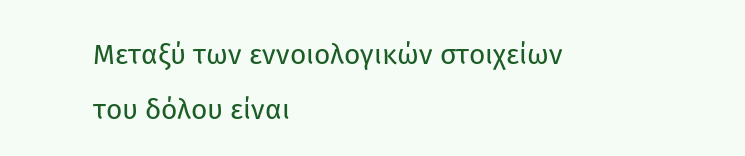Μεταξύ των εννοιολογικών στοιχείων του δόλου είναι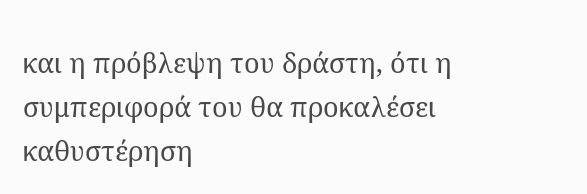και η πρόβλεψη του δράστη, ότι η συμπεριφορά του θα προκαλέσει καθυστέρηση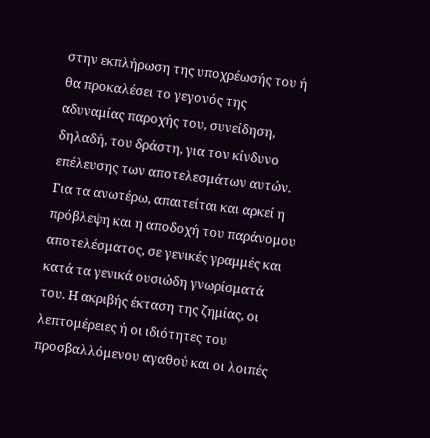στην εκπλήρωση της υποχρέωσής του ή θα προκαλέσει το γεγονός της αδυναμίας παροχής του, συνείδηση, δηλαδή, του δράστη, για τον κίνδυνο επέλευσης των αποτελεσμάτων αυτών. Για τα ανωτέρω, απαιτείται και αρκεί η πρόβλεψη και η αποδοχή του παράνομου αποτελέσματος, σε γενικές γραμμές και κατά τα γενικά ουσιώδη γνωρίσματά του. Η ακριβής έκταση της ζημίας, οι λεπτομέρειες ή οι ιδιότητες του προσβαλλόμενου αγαθού και οι λοιπές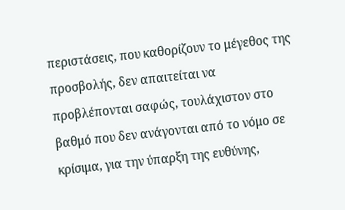περιστάσεις, που καθορίζουν το μέγεθος της προσβολής, δεν απαιτείται να προβλέπονται σαφώς, τουλάχιστον στο βαθμό που δεν ανάγονται από το νόμο σε κρίσιμα, για την ύπαρξη της ευθύνης,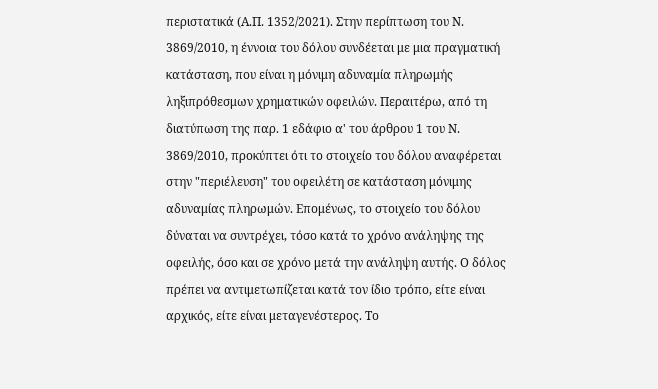περιστατικά (Α.Π. 1352/2021). Στην περίπτωση του Ν. 3869/2010, η έννοια του δόλου συνδέεται με μια πραγματική κατάσταση, που είναι η μόνιμη αδυναμία πληρωμής ληξιπρόθεσμων χρηματικών οφειλών. Περαιτέρω, από τη διατύπωση της παρ. 1 εδάφιο α' του άρθρου 1 του Ν. 3869/2010, προκύπτει ότι το στοιχείο του δόλου αναφέρεται στην "περιέλευση" του οφειλέτη σε κατάσταση μόνιμης αδυναμίας πληρωμών. Επομένως, το στοιχείο του δόλου δύναται να συντρέχει, τόσο κατά το χρόνο ανάληψης της οφειλής, όσο και σε χρόνο μετά την ανάληψη αυτής. Ο δόλος πρέπει να αντιμετωπίζεται κατά τον ίδιο τρόπο, είτε είναι αρχικός, είτε είναι μεταγενέστερος. Το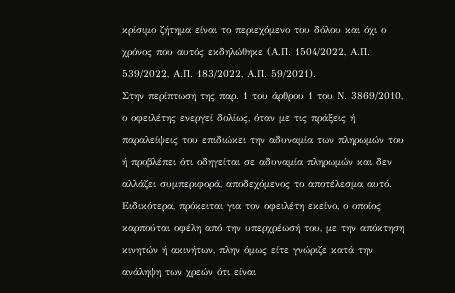κρίσιμο ζήτημα είναι το περιεχόμενο του δόλου και όχι ο χρόνος που αυτός εκδηλώθηκε (Α.Π. 1504/2022, Α.Π. 539/2022, Α.Π. 183/2022, Α.Π. 59/2021).
Στην περίπτωση της παρ. 1 του άρθρου 1 του Ν. 3869/2010, ο οφειλέτης ενεργεί δολίως, όταν με τις πράξεις ή παραλείψεις του επιδιώκει την αδυναμία των πληρωμών του ή προβλέπει ότι οδηγείται σε αδυναμία πληρωμών και δεν αλλάζει συμπεριφορά, αποδεχόμενος το αποτέλεσμα αυτό. Ειδικότερα, πρόκειται για τον οφειλέτη εκείνο, ο οποίος καρπούται οφέλη από την υπερχρέωσή του, με την απόκτηση κινητών ή ακινήτων, πλην όμως είτε γνώριζε κατά την ανάληψη των χρεών ότι είναι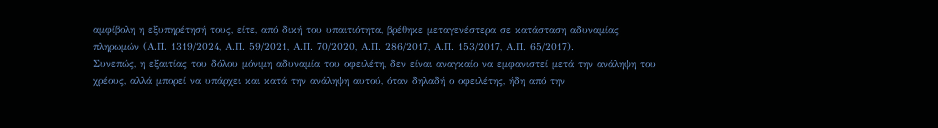αμφίβολη η εξυπηρέτησή τους, είτε, από δική του υπαιτιότητα, βρέθηκε μεταγενέστερα σε κατάσταση αδυναμίας πληρωμών (Α.Π. 1319/2024, Α.Π. 59/2021, Α.Π. 70/2020, Α.Π. 286/2017, Α.Π. 153/2017, Α.Π. 65/2017).
Συνεπώς, η εξαιτίας του δόλου μόνιμη αδυναμία του οφειλέτη, δεν είναι αναγκαίο να εμφανιστεί μετά την ανάληψη του χρέους, αλλά μπορεί να υπάρχει και κατά την ανάληψη αυτού, όταν δηλαδή ο οφειλέτης, ήδη από την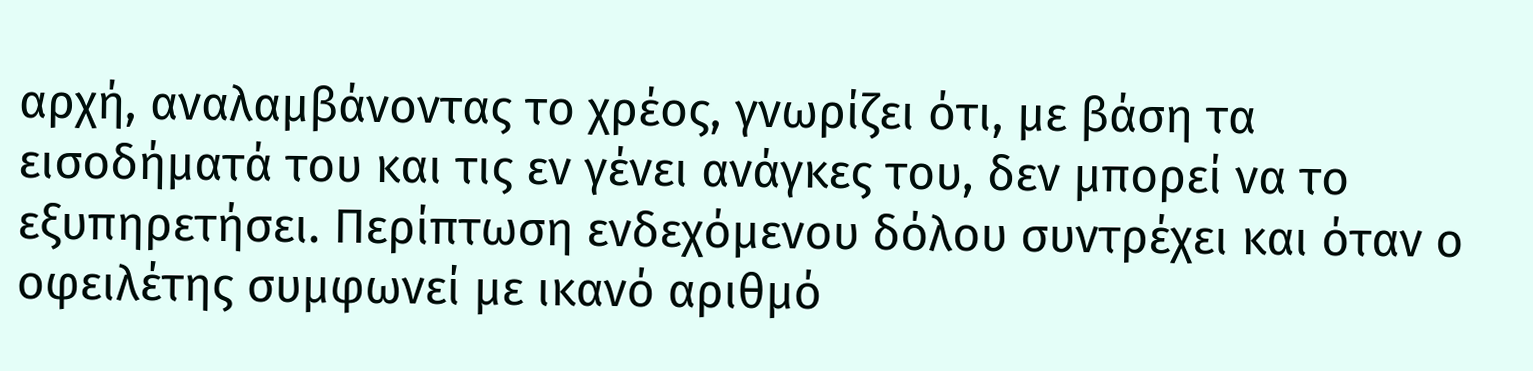αρχή, αναλαμβάνοντας το χρέος, γνωρίζει ότι, με βάση τα εισοδήματά του και τις εν γένει ανάγκες του, δεν μπορεί να το εξυπηρετήσει. Περίπτωση ενδεχόμενου δόλου συντρέχει και όταν ο οφειλέτης συμφωνεί με ικανό αριθμό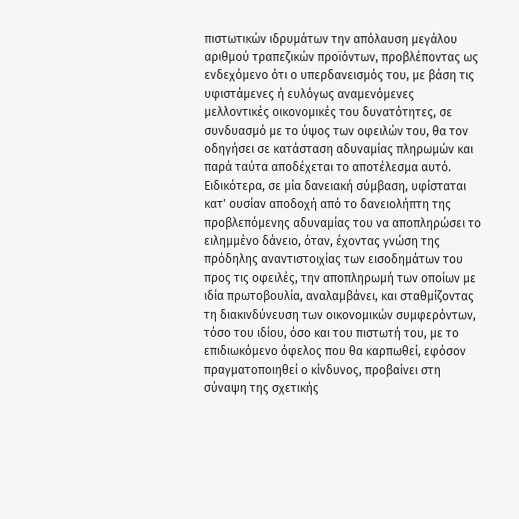πιστωτικών ιδρυμάτων την απόλαυση μεγάλου αριθμού τραπεζικών προϊόντων, προβλέποντας ως ενδεχόμενο ότι ο υπερδανεισμός του, με βάση τις υφιστάμενες ή ευλόγως αναμενόμενες μελλοντικές οικονομικές του δυνατότητες, σε συνδυασμό με το ύψος των οφειλών του, θα τον οδηγήσει σε κατάσταση αδυναμίας πληρωμών και παρά ταύτα αποδέχεται το αποτέλεσμα αυτό. Ειδικότερα, σε μία δανειακή σύμβαση, υφίσταται κατ' ουσίαν αποδοχή από το δανειολήπτη της προβλεπόμενης αδυναμίας του να αποπληρώσει το ειλημμένο δάνειο, όταν, έχοντας γνώση της πρόδηλης αναντιστοιχίας των εισοδημάτων του προς τις οφειλές, την αποπληρωμή των οποίων με ιδία πρωτοβουλία, αναλαμβάνει, και σταθμίζοντας τη διακινδύνευση των οικονομικών συμφερόντων, τόσο του ιδίου, όσο και του πιστωτή του, με το επιδιωκόμενο όφελος που θα καρπωθεί, εφόσον πραγματοποιηθεί ο κίνδυνος, προβαίνει στη σύναψη της σχετικής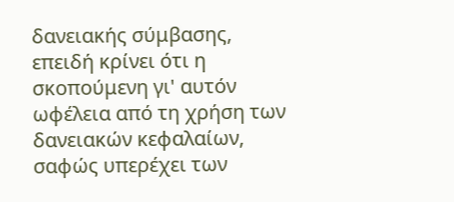δανειακής σύμβασης, επειδή κρίνει ότι η σκοπούμενη γι' αυτόν ωφέλεια από τη χρήση των δανειακών κεφαλαίων, σαφώς υπερέχει των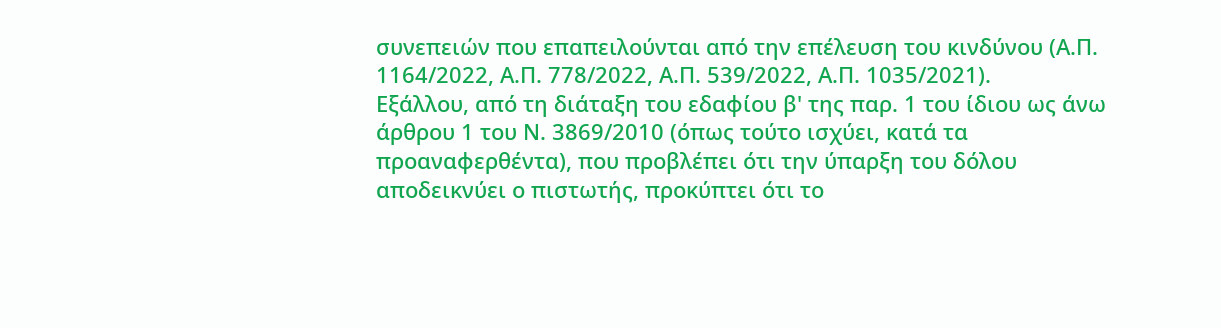συνεπειών που επαπειλούνται από την επέλευση του κινδύνου (Α.Π. 1164/2022, Α.Π. 778/2022, Α.Π. 539/2022, Α.Π. 1035/2021).
Εξάλλου, από τη διάταξη του εδαφίου β' της παρ. 1 του ίδιου ως άνω άρθρου 1 του Ν. 3869/2010 (όπως τούτο ισχύει, κατά τα προαναφερθέντα), που προβλέπει ότι την ύπαρξη του δόλου αποδεικνύει ο πιστωτής, προκύπτει ότι το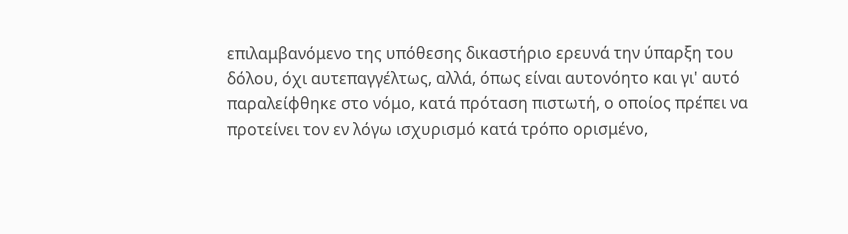επιλαμβανόμενο της υπόθεσης δικαστήριο ερευνά την ύπαρξη του δόλου, όχι αυτεπαγγέλτως, αλλά, όπως είναι αυτονόητο και γι' αυτό παραλείφθηκε στο νόμο, κατά πρόταση πιστωτή, ο οποίος πρέπει να προτείνει τον εν λόγω ισχυρισμό κατά τρόπο ορισμένο,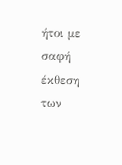ήτοι με σαφή έκθεση των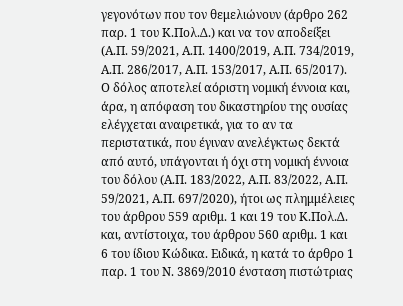γεγονότων που τον θεμελιώνουν (άρθρο 262 παρ. 1 του Κ.Πολ.Δ.) και να τον αποδείξει (Α.Π. 59/2021, Α.Π. 1400/2019, Α.Π. 734/2019, Α.Π. 286/2017, Α.Π. 153/2017, Α.Π. 65/2017). Ο δόλος αποτελεί αόριστη νομική έννοια και, άρα, η απόφαση του δικαστηρίου της ουσίας ελέγχεται αναιρετικά, για το αν τα περιστατικά, που έγιναν ανελέγκτως δεκτά από αυτό, υπάγονται ή όχι στη νομική έννοια του δόλου (Α.Π. 183/2022, Α.Π. 83/2022, Α.Π. 59/2021, Α.Π. 697/2020), ήτοι ως πλημμέλειες του άρθρου 559 αριθμ. 1 και 19 του Κ.Πολ.Δ. και, αντίστοιχα, του άρθρου 560 αριθμ. 1 και 6 του ίδιου Κώδικα. Ειδικά, η κατά το άρθρο 1 παρ. 1 του Ν. 3869/2010 ένσταση πιστώτριας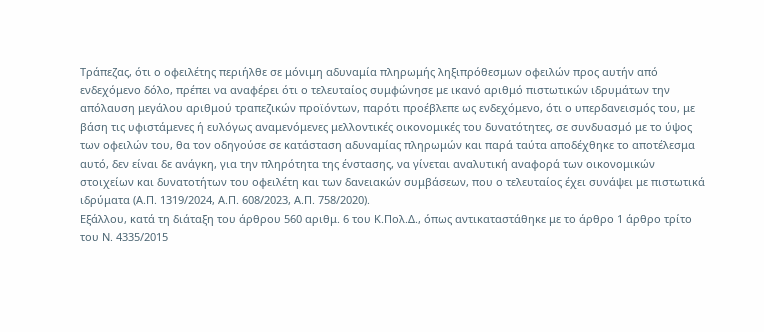Τράπεζας, ότι ο οφειλέτης περιήλθε σε μόνιμη αδυναμία πληρωμής ληξιπρόθεσμων οφειλών προς αυτήν από ενδεχόμενο δόλο, πρέπει να αναφέρει ότι ο τελευταίος συμφώνησε με ικανό αριθμό πιστωτικών ιδρυμάτων την απόλαυση μεγάλου αριθμού τραπεζικών προϊόντων, παρότι προέβλεπε ως ενδεχόμενο, ότι ο υπερδανεισμός του, με βάση τις υφιστάμενες ή ευλόγως αναμενόμενες μελλοντικές οικονομικές του δυνατότητες, σε συνδυασμό με το ύψος των οφειλών του, θα τον οδηγούσε σε κατάσταση αδυναμίας πληρωμών και παρά ταύτα αποδέχθηκε το αποτέλεσμα αυτό, δεν είναι δε ανάγκη, για την πληρότητα της ένστασης, να γίνεται αναλυτική αναφορά των οικονομικών στοιχείων και δυνατοτήτων του οφειλέτη και των δανειακών συμβάσεων, που ο τελευταίος έχει συνάψει με πιστωτικά ιδρύματα (Α.Π. 1319/2024, Α.Π. 608/2023, Α.Π. 758/2020).
Εξάλλου, κατά τη διάταξη του άρθρου 560 αριθμ. 6 του Κ.Πολ.Δ., όπως αντικαταστάθηκε με το άρθρο 1 άρθρο τρίτο του Ν. 4335/2015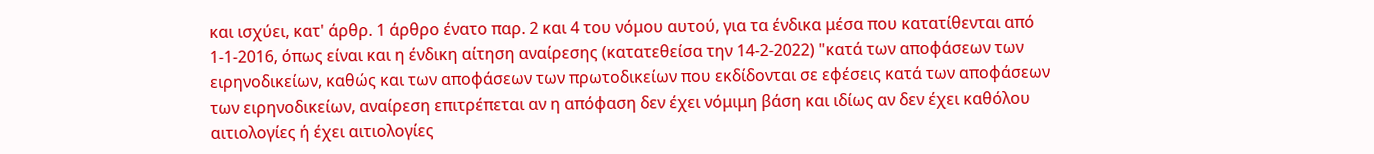και ισχύει, κατ' άρθρ. 1 άρθρο ένατο παρ. 2 και 4 του νόμου αυτού, για τα ένδικα μέσα που κατατίθενται από 1-1-2016, όπως είναι και η ένδικη αίτηση αναίρεσης (κατατεθείσα την 14-2-2022) "κατά των αποφάσεων των ειρηνοδικείων, καθώς και των αποφάσεων των πρωτοδικείων που εκδίδονται σε εφέσεις κατά των αποφάσεων των ειρηνοδικείων, αναίρεση επιτρέπεται αν η απόφαση δεν έχει νόμιμη βάση και ιδίως αν δεν έχει καθόλου αιτιολογίες ή έχει αιτιολογίες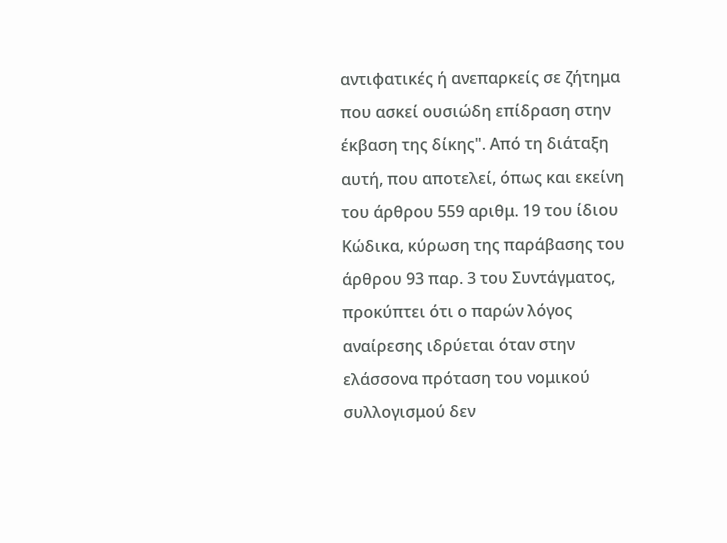αντιφατικές ή ανεπαρκείς σε ζήτημα που ασκεί ουσιώδη επίδραση στην έκβαση της δίκης". Από τη διάταξη αυτή, που αποτελεί, όπως και εκείνη του άρθρου 559 αριθμ. 19 του ίδιου Κώδικα, κύρωση της παράβασης του άρθρου 93 παρ. 3 του Συντάγματος, προκύπτει ότι ο παρών λόγος αναίρεσης ιδρύεται όταν στην ελάσσονα πρόταση του νομικού συλλογισμού δεν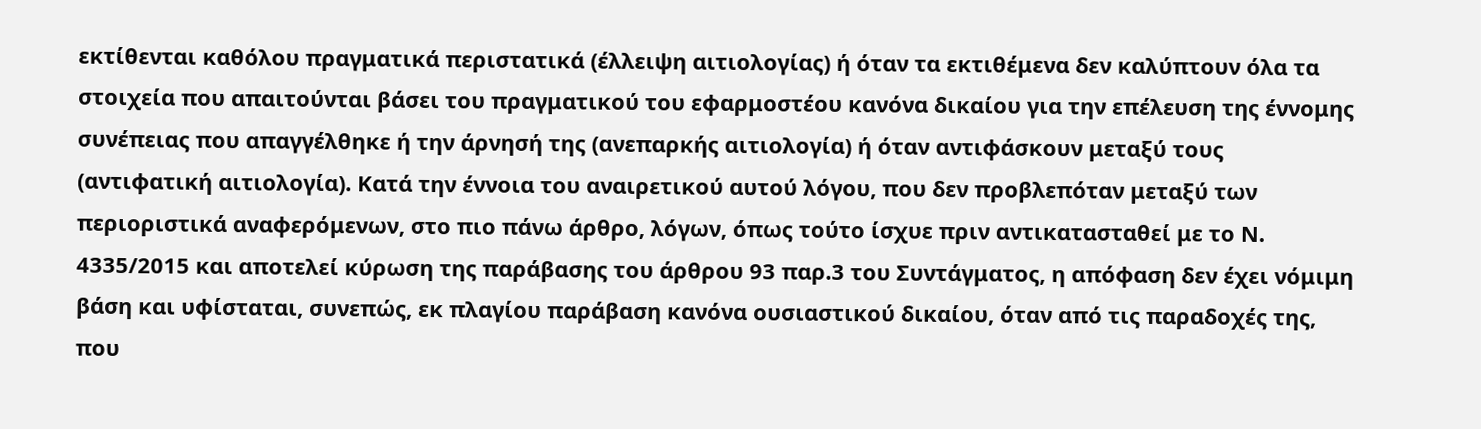εκτίθενται καθόλου πραγματικά περιστατικά (έλλειψη αιτιολογίας) ή όταν τα εκτιθέμενα δεν καλύπτουν όλα τα στοιχεία που απαιτούνται βάσει του πραγματικού του εφαρμοστέου κανόνα δικαίου για την επέλευση της έννομης συνέπειας που απαγγέλθηκε ή την άρνησή της (ανεπαρκής αιτιολογία) ή όταν αντιφάσκουν μεταξύ τους (αντιφατική αιτιολογία). Κατά την έννοια του αναιρετικού αυτού λόγου, που δεν προβλεπόταν μεταξύ των περιοριστικά αναφερόμενων, στο πιο πάνω άρθρο, λόγων, όπως τούτο ίσχυε πριν αντικατασταθεί με το Ν. 4335/2015 και αποτελεί κύρωση της παράβασης του άρθρου 93 παρ.3 του Συντάγματος, η απόφαση δεν έχει νόμιμη βάση και υφίσταται, συνεπώς, εκ πλαγίου παράβαση κανόνα ουσιαστικού δικαίου, όταν από τις παραδοχές της, που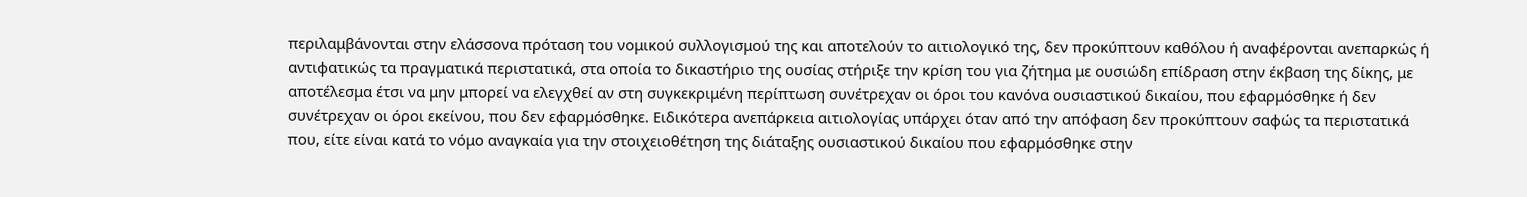περιλαμβάνονται στην ελάσσονα πρόταση του νομικού συλλογισμού της και αποτελούν το αιτιολογικό της, δεν προκύπτουν καθόλου ή αναφέρονται ανεπαρκώς ή αντιφατικώς τα πραγματικά περιστατικά, στα οποία το δικαστήριο της ουσίας στήριξε την κρίση του για ζήτημα με ουσιώδη επίδραση στην έκβαση της δίκης, με αποτέλεσμα έτσι να μην μπορεί να ελεγχθεί αν στη συγκεκριμένη περίπτωση συνέτρεχαν οι όροι του κανόνα ουσιαστικού δικαίου, που εφαρμόσθηκε ή δεν συνέτρεχαν οι όροι εκείνου, που δεν εφαρμόσθηκε. Ειδικότερα ανεπάρκεια αιτιολογίας υπάρχει όταν από την απόφαση δεν προκύπτουν σαφώς τα περιστατικά που, είτε είναι κατά το νόμο αναγκαία για την στοιχειοθέτηση της διάταξης ουσιαστικού δικαίου που εφαρμόσθηκε στην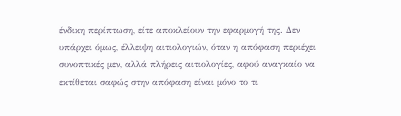ένδικη περίπτωση, είτε αποκλείουν την εφαρμογή της. Δεν υπάρχει όμως, έλλειψη αιτιολογιών, όταν η απόφαση περιέχει συνοπτικές μεν, αλλά πλήρεις αιτιολογίες, αφού αναγκαίο να εκτίθεται σαφώς στην απόφαση είναι μόνο το τι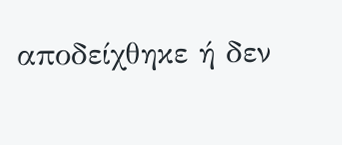αποδείχθηκε ή δεν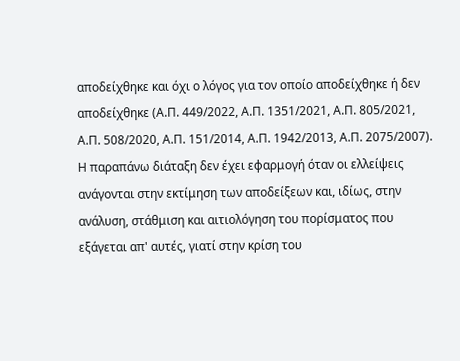αποδείχθηκε και όχι ο λόγος για τον οποίο αποδείχθηκε ή δεν αποδείχθηκε (Α.Π. 449/2022, Α.Π. 1351/2021, Α.Π. 805/2021, Α.Π. 508/2020, Α.Π. 151/2014, Α.Π. 1942/2013, Α.Π. 2075/2007). Η παραπάνω διάταξη δεν έχει εφαρμογή όταν οι ελλείψεις ανάγονται στην εκτίμηση των αποδείξεων και, ιδίως, στην ανάλυση, στάθμιση και αιτιολόγηση του πορίσματος που εξάγεται απ' αυτές, γιατί στην κρίση του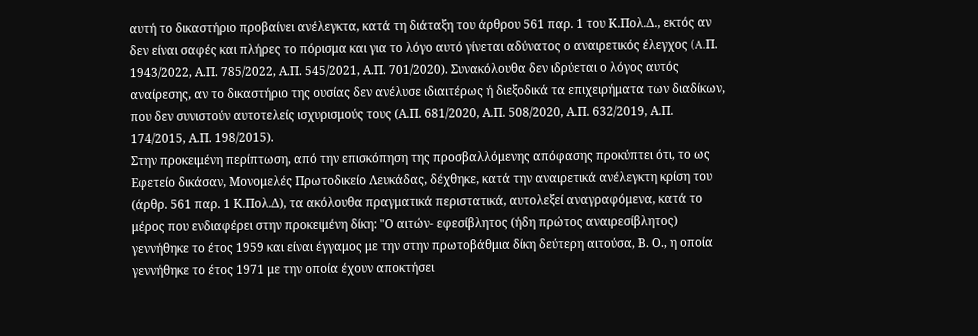αυτή το δικαστήριο προβαίνει ανέλεγκτα, κατά τη διάταξη του άρθρου 561 παρ. 1 του Κ.Πολ.Δ., εκτός αν δεν είναι σαφές και πλήρες το πόρισμα και για το λόγο αυτό γίνεται αδύνατος ο αναιρετικός έλεγχος (A.Π. 1943/2022, Α.Π. 785/2022, Α.Π. 545/2021, Α.Π. 701/2020). Συνακόλουθα δεν ιδρύεται ο λόγος αυτός αναίρεσης, αν το δικαστήριο της ουσίας δεν ανέλυσε ιδιαιτέρως ή διεξοδικά τα επιχειρήματα των διαδίκων, που δεν συνιστούν αυτοτελείς ισχυρισμούς τους (Α.Π. 681/2020, Α.Π. 508/2020, Α.Π. 632/2019, Α.Π. 174/2015, Α.Π. 198/2015).
Στην προκειμένη περίπτωση, από την επισκόπηση της προσβαλλόμενης απόφασης προκύπτει ότι, το ως Εφετείο δικάσαν, Μονομελές Πρωτοδικείο Λευκάδας, δέχθηκε, κατά την αναιρετικά ανέλεγκτη κρίση του (άρθρ. 561 παρ. 1 Κ.Πολ.Δ), τα ακόλουθα πραγματικά περιστατικά, αυτολεξεί αναγραφόμενα, κατά το μέρος που ενδιαφέρει στην προκειμένη δίκη: "Ο αιτών- εφεσίβλητος (ήδη πρώτος αναιρεσίβλητος) γεννήθηκε το έτος 1959 και είναι έγγαμος με την στην πρωτοβάθμια δίκη δεύτερη αιτούσα, Β. Ο., η οποία γεννήθηκε το έτος 1971 με την οποία έχουν αποκτήσει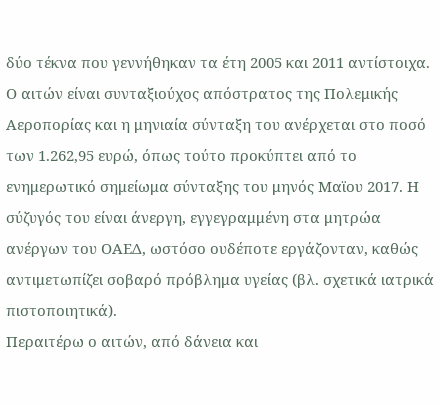δύο τέκνα που γεννήθηκαν τα έτη 2005 και 2011 αντίστοιχα. Ο αιτών είναι συνταξιούχος απόστρατος της Πολεμικής Αεροπορίας και η μηνιαία σύνταξη του ανέρχεται στο ποσό των 1.262,95 ευρώ, όπως τούτο προκύπτει από το ενημερωτικό σημείωμα σύνταξης του μηνός Μαϊου 2017. Η σύζυγός του είναι άνεργη, εγγεγραμμένη στα μητρώα ανέργων του ΟΑΕΔ, ωστόσο ουδέποτε εργάζονταν, καθώς αντιμετωπίζει σοβαρό πρόβλημα υγείας (βλ. σχετικά ιατρικά πιστοποιητικά).
Περαιτέρω ο αιτών, από δάνεια και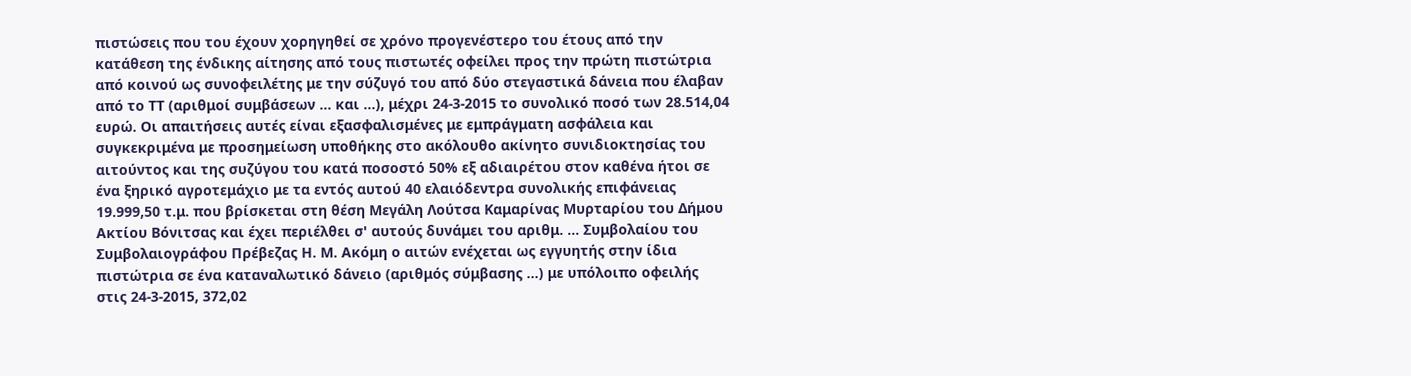πιστώσεις που του έχουν χορηγηθεί σε χρόνο προγενέστερο του έτους από την κατάθεση της ένδικης αίτησης από τους πιστωτές οφείλει προς την πρώτη πιστώτρια από κοινού ως συνοφειλέτης με την σύζυγό του από δύο στεγαστικά δάνεια που έλαβαν από το ΤΤ (αριθμοί συμβάσεων ... και ...), μέχρι 24-3-2015 το συνολικό ποσό των 28.514,04 ευρώ. Οι απαιτήσεις αυτές είναι εξασφαλισμένες με εμπράγματη ασφάλεια και συγκεκριμένα με προσημείωση υποθήκης στο ακόλουθο ακίνητο συνιδιοκτησίας του αιτούντος και της συζύγου του κατά ποσοστό 50% εξ αδιαιρέτου στον καθένα ήτοι σε ένα ξηρικό αγροτεμάχιο με τα εντός αυτού 40 ελαιόδεντρα συνολικής επιφάνειας 19.999,50 τ.μ. που βρίσκεται στη θέση Μεγάλη Λούτσα Καμαρίνας Μυρταρίου του Δήμου Ακτίου Βόνιτσας και έχει περιέλθει σ' αυτούς δυνάμει του αριθμ. ... Συμβολαίου του Συμβολαιογράφου Πρέβεζας Η. Μ. Ακόμη ο αιτών ενέχεται ως εγγυητής στην ίδια πιστώτρια σε ένα καταναλωτικό δάνειο (αριθμός σύμβασης ...) με υπόλοιπο οφειλής στις 24-3-2015, 372,02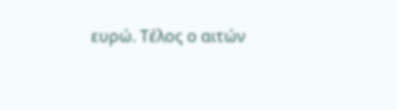ευρώ. Τέλος ο αιτών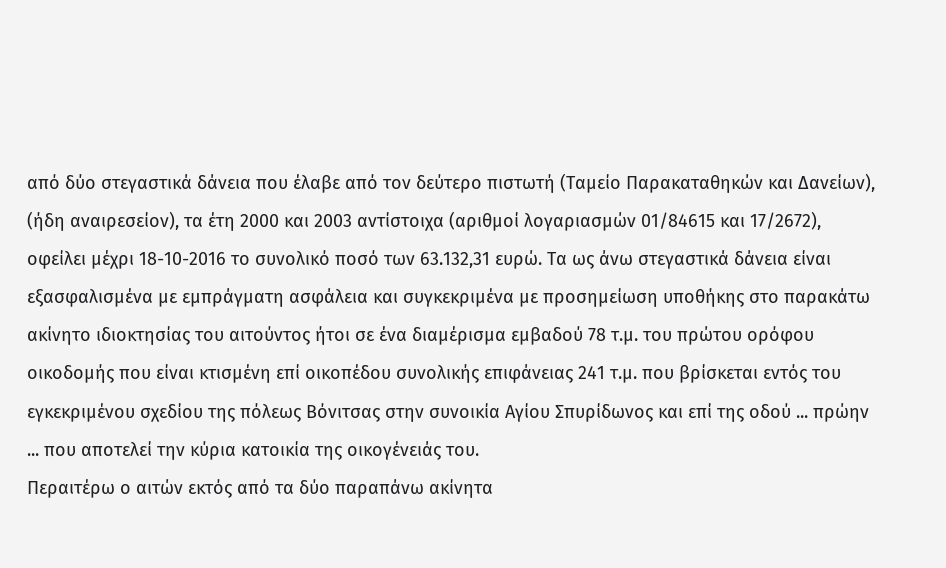από δύο στεγαστικά δάνεια που έλαβε από τον δεύτερο πιστωτή (Ταμείο Παρακαταθηκών και Δανείων), (ήδη αναιρεσείον), τα έτη 2000 και 2003 αντίστοιχα (αριθμοί λογαριασμών 01/84615 και 17/2672), οφείλει μέχρι 18-10-2016 το συνολικό ποσό των 63.132,31 ευρώ. Τα ως άνω στεγαστικά δάνεια είναι εξασφαλισμένα με εμπράγματη ασφάλεια και συγκεκριμένα με προσημείωση υποθήκης στο παρακάτω ακίνητο ιδιοκτησίας του αιτούντος ήτοι σε ένα διαμέρισμα εμβαδού 78 τ.μ. του πρώτου ορόφου οικοδομής που είναι κτισμένη επί οικοπέδου συνολικής επιφάνειας 241 τ.μ. που βρίσκεται εντός του εγκεκριμένου σχεδίου της πόλεως Βόνιτσας στην συνοικία Αγίου Σπυρίδωνος και επί της οδού ... πρώην ... που αποτελεί την κύρια κατοικία της οικογένειάς του.
Περαιτέρω ο αιτών εκτός από τα δύο παραπάνω ακίνητα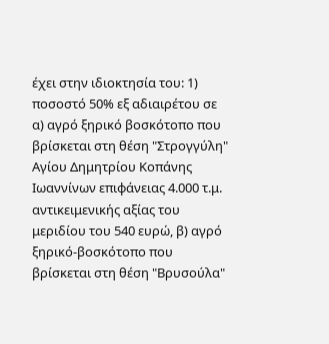έχει στην ιδιοκτησία του: 1) ποσοστό 50% εξ αδιαιρέτου σε α) αγρό ξηρικό βοσκότοπο που βρίσκεται στη θέση "Στρογγύλη" Αγίου Δημητρίου Κοπάνης Ιωαννίνων επιφάνειας 4.000 τ.μ. αντικειμενικής αξίας του μεριδίου του 540 ευρώ, β) αγρό ξηρικό-βοσκότοπο που βρίσκεται στη θέση "Βρυσούλα"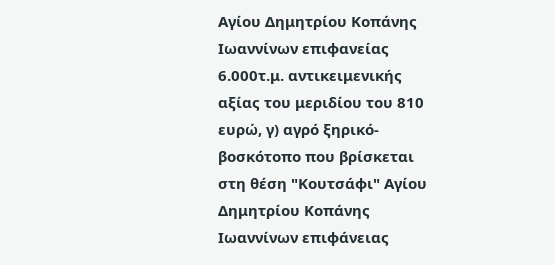Αγίου Δημητρίου Κοπάνης Ιωαννίνων επιφανείας 6.000τ.μ. αντικειμενικής αξίας του μεριδίου του 810 ευρώ, γ) αγρό ξηρικό-βοσκότοπο που βρίσκεται στη θέση "Κουτσάφι" Αγίου Δημητρίου Κοπάνης Ιωαννίνων επιφάνειας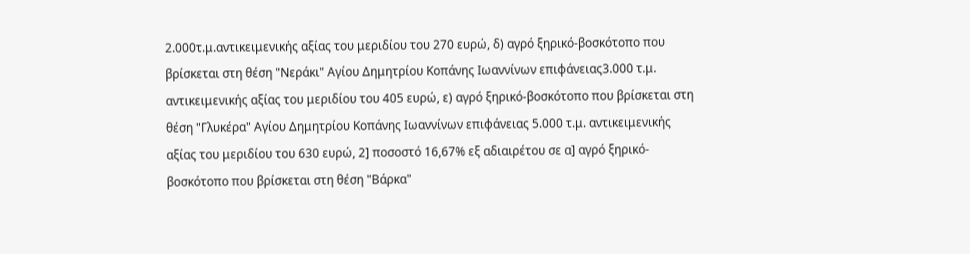2.000τ.μ.αντικειμενικής αξίας του μεριδίου του 270 ευρώ, δ) αγρό ξηρικό-βοσκότοπο που βρίσκεται στη θέση "Νεράκι" Αγίου Δημητρίου Κοπάνης Ιωαννίνων επιφάνειας3.000 τ.μ. αντικειμενικής αξίας του μεριδίου του 405 ευρώ, ε) αγρό ξηρικό-βοσκότοπο που βρίσκεται στη θέση "Γλυκέρα" Αγίου Δημητρίου Κοπάνης Ιωαννίνων επιφάνειας 5.000 τ.μ. αντικειμενικής αξίας του μεριδίου του 630 ευρώ, 2] ποσοστό 16,67% εξ αδιαιρέτου σε α] αγρό ξηρικό-βοσκότοπο που βρίσκεται στη θέση "Βάρκα"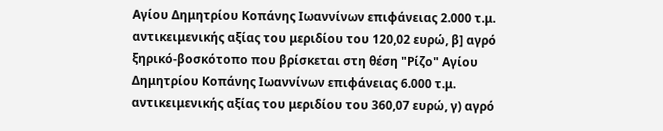Αγίου Δημητρίου Κοπάνης Ιωαννίνων επιφάνειας 2.000 τ.μ. αντικειμενικής αξίας του μεριδίου του 120,02 ευρώ, β] αγρό ξηρικό-βοσκότοπο που βρίσκεται στη θέση "Ρίζο" Αγίου Δημητρίου Κοπάνης Ιωαννίνων επιφάνειας 6.000 τ.μ. αντικειμενικής αξίας του μεριδίου του 360,07 ευρώ, γ) αγρό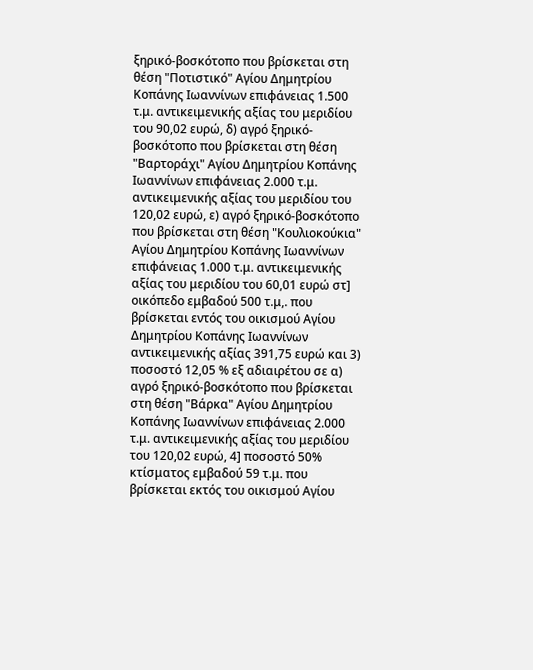ξηρικό-βοσκότοπο που βρίσκεται στη θέση "Ποτιστικό" Αγίου Δημητρίου Κοπάνης Ιωαννίνων επιφάνειας 1.500 τ.μ. αντικειμενικής αξίας του μεριδίου του 90,02 ευρώ, δ) αγρό ξηρικό- βοσκότοπο που βρίσκεται στη θέση "Βαρτοράχι" Αγίου Δημητρίου Κοπάνης Ιωαννίνων επιφάνειας 2.000 τ.μ. αντικειμενικής αξίας του μεριδίου του 120,02 ευρώ, ε) αγρό ξηρικό-βοσκότοπο που βρίσκεται στη θέση "Κουλιοκούκια" Αγίου Δημητρίου Κοπάνης Ιωαννίνων επιφάνειας 1.000 τ.μ. αντικειμενικής αξίας του μεριδίου του 60,01 ευρώ στ] οικόπεδο εμβαδού 500 τ.μ,. που βρίσκεται εντός του οικισμού Αγίου Δημητρίου Κοπάνης Ιωαννίνων αντικειμενικής αξίας 391,75 ευρώ και 3) ποσοστό 12,05 % εξ αδιαιρέτου σε α) αγρό ξηρικό-βοσκότοπο που βρίσκεται στη θέση "Βάρκα" Αγίου Δημητρίου Κοπάνης Ιωαννίνων επιφάνειας 2.000 τ.μ. αντικειμενικής αξίας του μεριδίου του 120,02 ευρώ, 4] ποσοστό 50% κτίσματος εμβαδού 59 τ.μ. που βρίσκεται εκτός του οικισμού Αγίου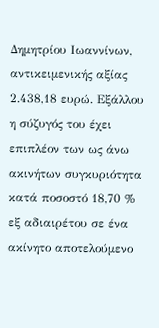Δημητρίου Ιωαννίνων, αντικειμενικής αξίας 2.438,18 ευρώ. Εξάλλου η σύζυγός του έχει επιπλέον των ως άνω ακινήτων συγκυριότητα κατά ποσοστό 18,70 % εξ αδιαιρέτου σε ένα ακίνητο αποτελούμενο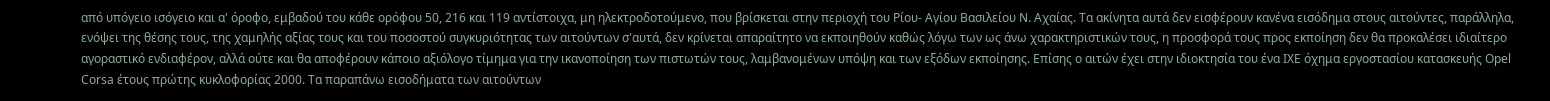από υπόγειο ισόγειο και α' όροφο, εμβαδού του κάθε ορόφου 50, 216 και 119 αντίστοιχα, μη ηλεκτροδοτούμενο, που βρίσκεται στην περιοχή του Ρίου- Αγίου Βασιλείου Ν. Αχαίας. Τα ακίνητα αυτά δεν εισφέρουν κανένα εισόδημα στους αιτούντες, παράλληλα, ενόψει της θέσης τους, της χαμηλής αξίας τους και του ποσοστού συγκυριότητας των αιτούντων σ'αυτά, δεν κρίνεται απαραίτητο να εκποιηθούν καθώς λόγω των ως άνω χαρακτηριστικών τους, η προσφορά τους προς εκποίηση δεν θα προκαλέσει ιδιαίτερο αγοραστικό ενδιαφέρον, αλλά ούτε και θα αποφέρουν κάποιο αξιόλογο τίμημα για την ικανοποίηση των πιστωτών τους, λαμβανομένων υπόψη και των εξόδων εκποίησης. Επίσης ο αιτών έχει στην ιδιοκτησία του ένα ΙΧΕ όχημα εργοστασίου κατασκευής Οpel Corsa έτους πρώτης κυκλοφορίας 2000. Τα παραπάνω εισοδήματα των αιτούντων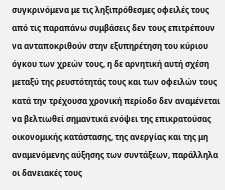συγκρινόμενα με τις ληξιπρόθεσμες οφειλές τους από τις παραπάνω συμβάσεις δεν τους επιτρέπουν να ανταποκριθούν στην εξυπηρέτηση του κύριου όγκου των χρεών τους, η δε αρνητική αυτή σχέση μεταξύ της ρευστότητάς τους και των οφειλών τους κατά την τρέχουσα χρονική περίοδο δεν αναμένεται να βελτιωθεί σημαντικά ενόψει της επικρατούσας οικονομικής κατάστασης, της ανεργίας και της μη αναμενόμενης αύξησης των συντάξεων, παράλληλα οι δανειακές τους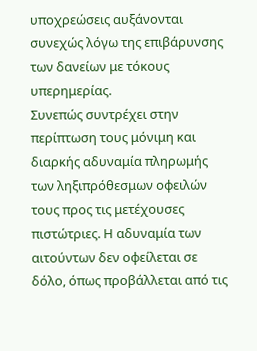υποχρεώσεις αυξάνονται συνεχώς λόγω της επιβάρυνσης των δανείων με τόκους υπερημερίας.
Συνεπώς συντρέχει στην περίπτωση τους μόνιμη και διαρκής αδυναμία πληρωμής των ληξιπρόθεσμων οφειλών τους προς τις μετέχουσες πιστώτριες. Η αδυναμία των αιτούντων δεν οφείλεται σε δόλο, όπως προβάλλεται από τις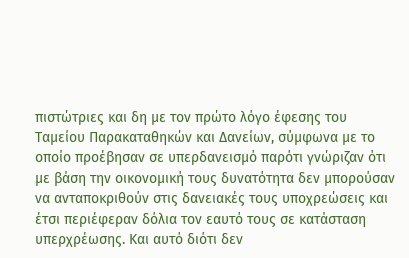πιστώτριες και δη με τον πρώτο λόγο έφεσης του Ταμείου Παρακαταθηκών και Δανείων, σύμφωνα με το οποίο προέβησαν σε υπερδανεισμό παρότι γνώριζαν ότι με βάση την οικονομική τους δυνατότητα δεν μπορούσαν να ανταποκριθούν στις δανειακές τους υποχρεώσεις και έτσι περιέφεραν δόλια τον εαυτό τους σε κατάσταση υπερχρέωσης. Και αυτό διότι δεν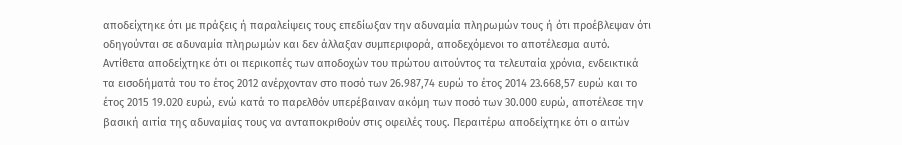αποδείχτηκε ότι με πράξεις ή παραλείψεις τους επεδίωξαν την αδυναμία πληρωμών τους ή ότι προέβλεψαν ότι οδηγούνται σε αδυναμία πληρωμών και δεν άλλαξαν συμπεριφορά, αποδεχόμενοι το αποτέλεσμα αυτό. Αντίθετα αποδείχτηκε ότι οι περικοπές των αποδοχών του πρώτου αιτούντος τα τελευταία χρόνια, ενδεικτικά τα εισοδήματά του το έτος 2012 ανέρχονταν στο ποσό των 26.987,74 ευρώ το έτος 2014 23.668,57 ευρώ και το έτος 2015 19.020 ευρώ, ενώ κατά το παρελθόν υπερέβαιναν ακόμη των ποσό των 30.000 ευρώ, αποτέλεσε την βασική αιτία της αδυναμίας τους να ανταποκριθούν στις οφειλές τους. Περαιτέρω αποδείχτηκε ότι ο αιτών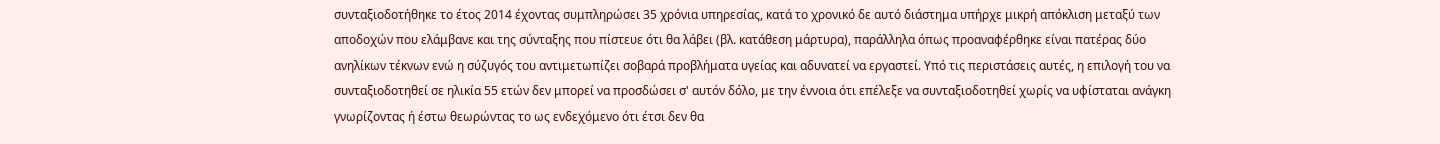συνταξιοδοτήθηκε το έτος 2014 έχοντας συμπληρώσει 35 χρόνια υπηρεσίας, κατά το χρονικό δε αυτό διάστημα υπήρχε μικρή απόκλιση μεταξύ των αποδοχών που ελάμβανε και της σύνταξης που πίστευε ότι θα λάβει (βλ. κατάθεση μάρτυρα), παράλληλα όπως προαναφέρθηκε είναι πατέρας δύο ανηλίκων τέκνων ενώ η σύζυγός του αντιμετωπίζει σοβαρά προβλήματα υγείας και αδυνατεί να εργαστεί. Υπό τις περιστάσεις αυτές, η επιλογή του να συνταξιοδοτηθεί σε ηλικία 55 ετών δεν μπορεί να προσδώσει σ' αυτόν δόλο, με την έννοια ότι επέλεξε να συνταξιοδοτηθεί χωρίς να υφίσταται ανάγκη γνωρίζοντας ή έστω θεωρώντας το ως ενδεχόμενο ότι έτσι δεν θα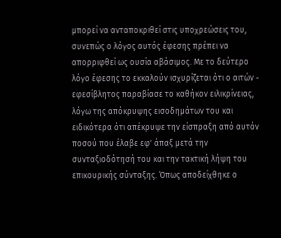μπορεί να ανταποκριθεί στις υποχρεώσεις του, συνεπώς ο λόγος αυτός έφεσης πρέπει να απορριφθεί ως ουσία αβάσιμος. Με το δεύτερο λόγο έφεσης το εκκαλούν ισχυρίζεται ότι ο αιτών - εφεσίβλητος παραβίασε το καθήκον ειλικρίνειας, λόγω της απόκρυψης εισοδημάτων του και ειδικότερα ότι απέκρυψε την είσπραξη από αυτόν ποσού που έλαβε εφ' άπαξ μετά την συνταξιοδότησή του και την τακτική λήψη του επικουρικής σύνταξης. Όπως αποδείχθηκε ο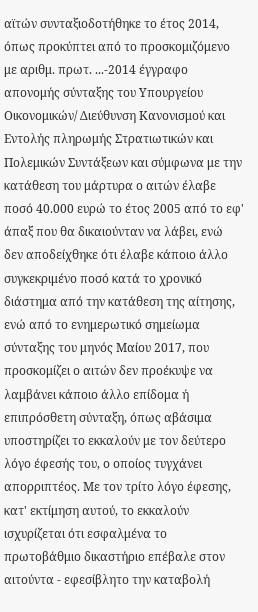αϊτών συνταξιοδοτήθηκε το έτος 2014, όπως προκύπτει από το προσκομιζόμενο με αριθμ. πρωτ. ...-2014 έγγραφο απονομής σύνταξης του Υπουργείου Οικονομικών/ Διεύθυνση Κανονισμού και Εντολής πληρωμής Στρατιωτικών και Πολεμικών Συντάξεων και σύμφωνα με την κατάθεση του μάρτυρα ο αιτών έλαβε ποσό 40.000 ευρώ το έτος 2005 από το εφ' άπαξ που θα δικαιούνταν να λάβει, ενώ δεν αποδείχθηκε ότι έλαβε κάποιο άλλο συγκεκριμένο ποσό κατά το χρονικό διάστημα από την κατάθεση της αίτησης, ενώ από το ενημερωτικό σημείωμα σύνταξης του μηνός Μαίου 2017, που προσκομίζει ο αιτών δεν προέκυψε να λαμβάνει κάποιο άλλο επίδομα ή επιπρόσθετη σύνταξη, όπως αβάσιμα υποστηρίζει το εκκαλούν με τον δεύτερο λόγο έφεσής του, ο οποίος τυγχάνει απορριπτέος. Με τον τρίτο λόγο έφεσης, κατ' εκτίμηση αυτού, το εκκαλούν ισχυρίζεται ότι εσφαλμένα το πρωτοβάθμιο δικαστήριο επέβαλε στον αιτούντα - εφεσίβλητο την καταβολή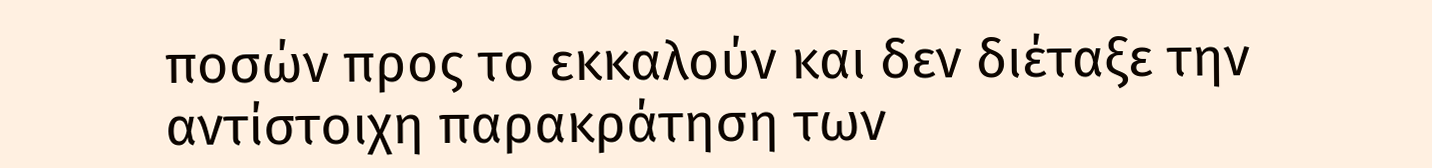ποσών προς το εκκαλούν και δεν διέταξε την αντίστοιχη παρακράτηση των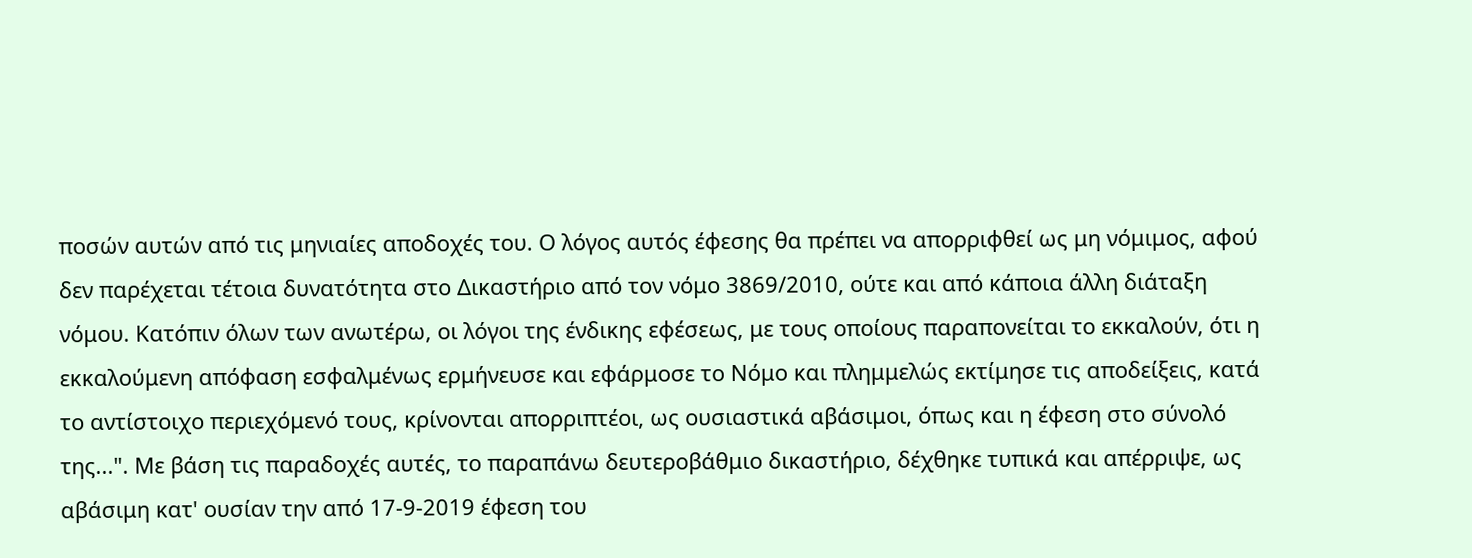ποσών αυτών από τις μηνιαίες αποδοχές του. Ο λόγος αυτός έφεσης θα πρέπει να απορριφθεί ως μη νόμιμος, αφού δεν παρέχεται τέτοια δυνατότητα στο Δικαστήριο από τον νόμο 3869/2010, ούτε και από κάποια άλλη διάταξη νόμου. Κατόπιν όλων των ανωτέρω, οι λόγοι της ένδικης εφέσεως, με τους οποίους παραπονείται το εκκαλούν, ότι η εκκαλούμενη απόφαση εσφαλμένως ερμήνευσε και εφάρμοσε το Νόμο και πλημμελώς εκτίμησε τις αποδείξεις, κατά το αντίστοιχο περιεχόμενό τους, κρίνονται απορριπτέοι, ως ουσιαστικά αβάσιμοι, όπως και η έφεση στο σύνολό της...". Με βάση τις παραδοχές αυτές, το παραπάνω δευτεροβάθμιο δικαστήριο, δέχθηκε τυπικά και απέρριψε, ως αβάσιμη κατ' ουσίαν την από 17-9-2019 έφεση του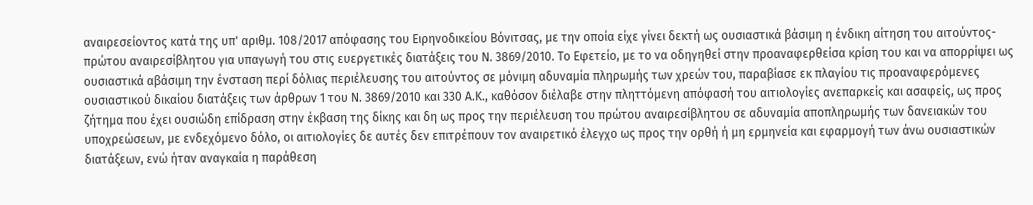αναιρεσείοντος κατά της υπ' αριθμ. 108/2017 απόφασης του Ειρηνοδικείου Βόνιτσας, με την οποία είχε γίνει δεκτή ως ουσιαστικά βάσιμη η ένδικη αίτηση του αιτούντος- πρώτου αναιρεσίβλητου για υπαγωγή του στις ευεργετικές διατάξεις του Ν. 3869/2010. Το Εφετείο, με το να οδηγηθεί στην προαναφερθείσα κρίση του και να απορρίψει ως ουσιαστικά αβάσιμη την ένσταση περί δόλιας περιέλευσης του αιτούντος σε μόνιμη αδυναμία πληρωμής των χρεών του, παραβίασε εκ πλαγίου τις προαναφερόμενες ουσιαστικού δικαίου διατάξεις των άρθρων 1 του Ν. 3869/2010 και 330 Α.Κ., καθόσον διέλαβε στην πληττόμενη απόφασή του αιτιολογίες ανεπαρκείς και ασαφείς, ως προς ζήτημα που έχει ουσιώδη επίδραση στην έκβαση της δίκης και δη ως προς την περιέλευση του πρώτου αναιρεσίβλητου σε αδυναμία αποπληρωμής των δανειακών του υποχρεώσεων, με ενδεχόμενο δόλο, οι αιτιολογίες δε αυτές δεν επιτρέπουν τον αναιρετικό έλεγχο ως προς την ορθή ή μη ερμηνεία και εφαρμογή των άνω ουσιαστικών διατάξεων, ενώ ήταν αναγκαία η παράθεση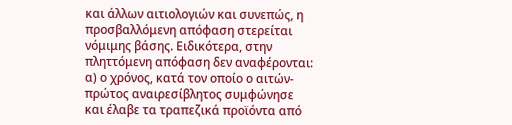και άλλων αιτιολογιών και συνεπώς, η προσβαλλόμενη απόφαση στερείται νόμιμης βάσης. Ειδικότερα, στην πληττόμενη απόφαση δεν αναφέρονται: α) ο χρόνος, κατά τον οποίο ο αιτών- πρώτος αναιρεσίβλητος συμφώνησε και έλαβε τα τραπεζικά προϊόντα από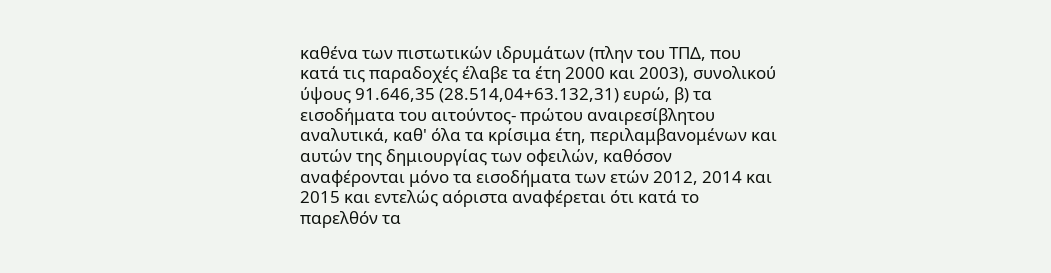καθένα των πιστωτικών ιδρυμάτων (πλην του ΤΠΔ, που κατά τις παραδοχές έλαβε τα έτη 2000 και 2003), συνολικού ύψους 91.646,35 (28.514,04+63.132,31) ευρώ, β) τα εισοδήματα του αιτούντος- πρώτου αναιρεσίβλητου αναλυτικά, καθ' όλα τα κρίσιμα έτη, περιλαμβανομένων και αυτών της δημιουργίας των οφειλών, καθόσον αναφέρονται μόνο τα εισοδήματα των ετών 2012, 2014 και 2015 και εντελώς αόριστα αναφέρεται ότι κατά το παρελθόν τα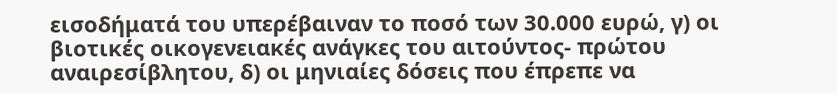εισοδήματά του υπερέβαιναν το ποσό των 30.000 ευρώ, γ) οι βιοτικές οικογενειακές ανάγκες του αιτούντος- πρώτου αναιρεσίβλητου, δ) οι μηνιαίες δόσεις που έπρεπε να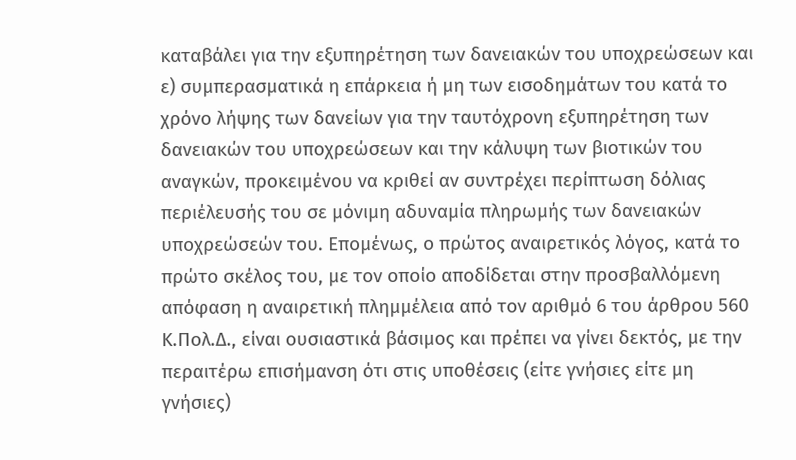καταβάλει για την εξυπηρέτηση των δανειακών του υποχρεώσεων και ε) συμπερασματικά η επάρκεια ή μη των εισοδημάτων του κατά το χρόνο λήψης των δανείων για την ταυτόχρονη εξυπηρέτηση των δανειακών του υποχρεώσεων και την κάλυψη των βιοτικών του αναγκών, προκειμένου να κριθεί αν συντρέχει περίπτωση δόλιας περιέλευσής του σε μόνιμη αδυναμία πληρωμής των δανειακών υποχρεώσεών του. Επομένως, ο πρώτος αναιρετικός λόγος, κατά το πρώτο σκέλος του, με τον οποίο αποδίδεται στην προσβαλλόμενη απόφαση η αναιρετική πλημμέλεια από τον αριθμό 6 του άρθρου 560 Κ.Πολ.Δ., είναι ουσιαστικά βάσιμος και πρέπει να γίνει δεκτός, με την περαιτέρω επισήμανση ότι στις υποθέσεις (είτε γνήσιες είτε μη γνήσιες)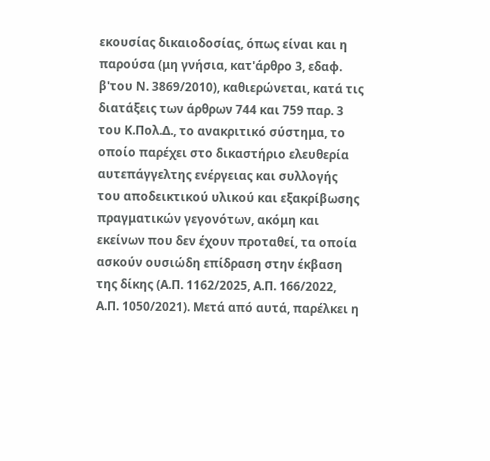εκουσίας δικαιοδοσίας, όπως είναι και η παρούσα (μη γνήσια, κατ'άρθρο 3, εδαφ. β'του Ν. 3869/2010), καθιερώνεται, κατά τις διατάξεις των άρθρων 744 και 759 παρ. 3 του Κ.Πολ.Δ., το ανακριτικό σύστημα, το οποίο παρέχει στο δικαστήριο ελευθερία αυτεπάγγελτης ενέργειας και συλλογής του αποδεικτικού υλικού και εξακρίβωσης πραγματικών γεγονότων, ακόμη και εκείνων που δεν έχουν προταθεί, τα οποία ασκούν ουσιώδη επίδραση στην έκβαση της δίκης (Α.Π. 1162/2025, Α.Π. 166/2022, Α.Π. 1050/2021). Μετά από αυτά, παρέλκει η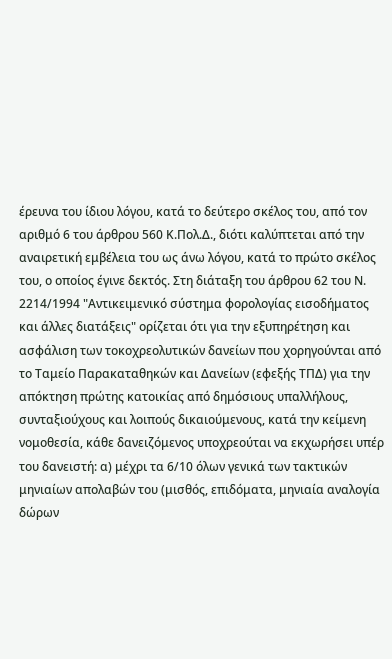έρευνα του ίδιου λόγου, κατά το δεύτερο σκέλος του, από τον αριθμό 6 του άρθρου 560 Κ.Πολ.Δ., διότι καλύπτεται από την αναιρετική εμβέλεια του ως άνω λόγου, κατά το πρώτο σκέλος του, ο οποίος έγινε δεκτός. Στη διάταξη του άρθρου 62 του Ν. 2214/1994 "Αντικειμενικό σύστημα φορολογίας εισοδήματος και άλλες διατάξεις" ορίζεται ότι για την εξυπηρέτηση και ασφάλιση των τοκοχρεολυτικών δανείων που χορηγούνται από το Ταμείο Παρακαταθηκών και Δανείων (εφεξής ΤΠΔ) για την απόκτηση πρώτης κατοικίας από δημόσιους υπαλλήλους, συνταξιούχους και λοιπούς δικαιούμενους, κατά την κείμενη νομοθεσία, κάθε δανειζόμενος υποχρεούται να εκχωρήσει υπέρ του δανειστή: α) μέχρι τα 6/10 όλων γενικά των τακτικών μηνιαίων απολαβών του (μισθός, επιδόματα, μηνιαία αναλογία δώρων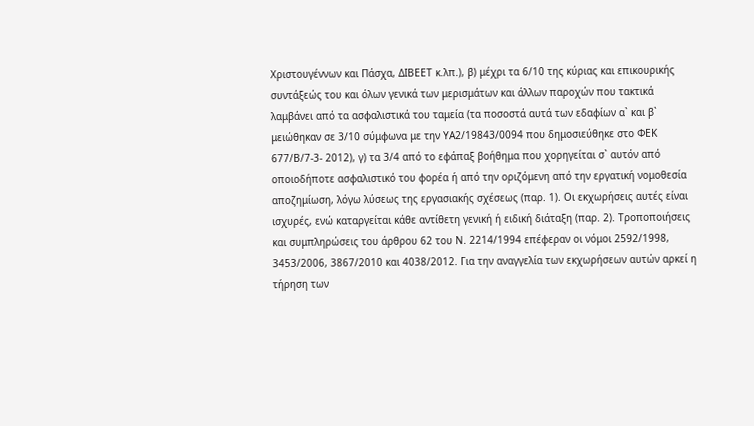Χριστουγέννων και Πάσχα, ΔΙΒΕΕΤ κ.λπ.), β) μέχρι τα 6/10 της κύριας και επικουρικής συντάξεώς του και όλων γενικά των μερισμάτων και άλλων παροχών που τακτικά λαμβάνει από τα ασφαλιστικά του ταμεία (τα ποσοστά αυτά των εδαφίων α` και β` μειώθηκαν σε 3/10 σύμφωνα με την ΥΑ2/19843/0094 που δημοσιεύθηκε στο ΦΕΚ 677/Β/7-3- 2012), γ) τα 3/4 από το εφάπαξ βοήθημα που χορηγείται σ` αυτόν από οποιοδήποτε ασφαλιστικό του φορέα ή από την οριζόμενη από την εργατική νομοθεσία αποζημίωση, λόγω λύσεως της εργασιακής σχέσεως (παρ. 1). Οι εκχωρήσεις αυτές είναι ισχυρές, ενώ καταργείται κάθε αντίθετη γενική ή ειδική διάταξη (παρ. 2). Τροποποιήσεις και συμπληρώσεις του άρθρου 62 του Ν. 2214/1994 επέφεραν οι νόμοι 2592/1998, 3453/2006, 3867/2010 και 4038/2012. Για την αναγγελία των εκχωρήσεων αυτών αρκεί η τήρηση των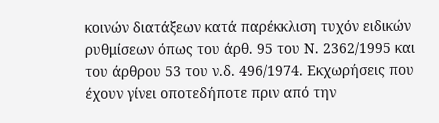κοινών διατάξεων κατά παρέκκλιση τυχόν ειδικών ρυθμίσεων όπως του άρθ. 95 του Ν. 2362/1995 και του άρθρου 53 του ν.δ. 496/1974. Εκχωρήσεις που έχουν γίνει οποτεδήποτε πριν από την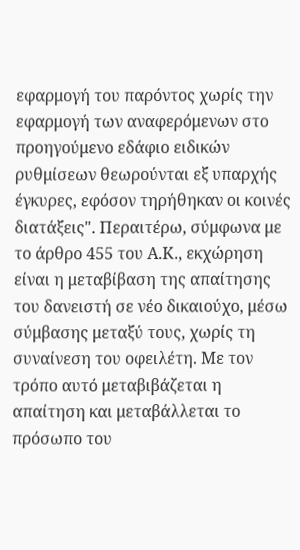εφαρμογή του παρόντος χωρίς την εφαρμογή των αναφερόμενων στο προηγούμενο εδάφιο ειδικών ρυθμίσεων θεωρούνται εξ υπαρχής έγκυρες, εφόσον τηρήθηκαν οι κοινές διατάξεις". Περαιτέρω, σύμφωνα με το άρθρο 455 του Α.Κ., εκχώρηση είναι η μεταβίβαση της απαίτησης του δανειστή σε νέο δικαιούχο, μέσω σύμβασης μεταξύ τους, χωρίς τη συναίνεση του οφειλέτη. Με τον τρόπο αυτό μεταβιβάζεται η απαίτηση και μεταβάλλεται το πρόσωπο του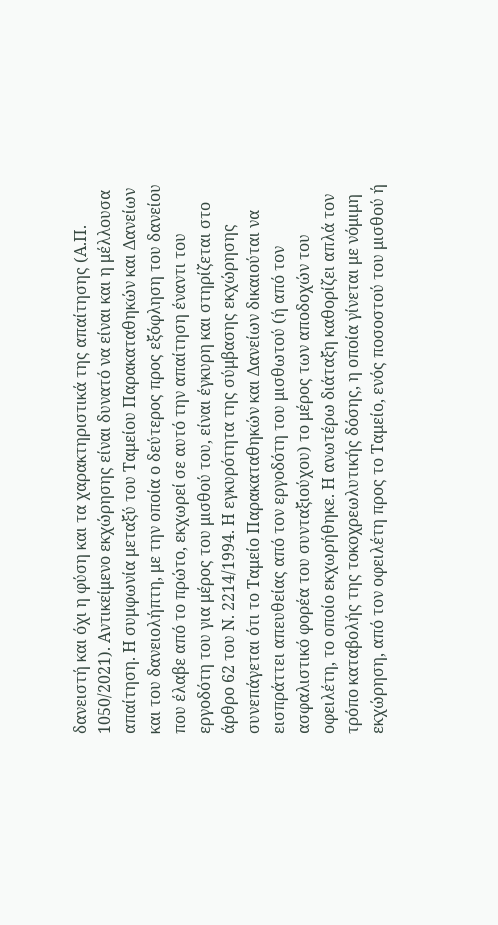δανειστή και όχι η φύση και τα χαρακτηριστικά της απαίτησης (Α.Π. 1050/2021). Αντικείμενο εκχώρησης είναι δυνατό να είναι και η μέλλουσα απαίτηση. Η συμφωνία μεταξύ του Ταμείου Παρακαταθηκών και Δανείων και του δανειολήπτη, με την οποία ο δεύτερος προς εξόφληση του δανείου που έλαβε από το πρώτο, εκχωρεί σε αυτό την απαίτηση έναντι του εργοδότη του για μέρος του μισθού του, είναι έγκυρη και στηρίζεται στο άρθρο 62 του Ν. 2214/1994. Η εγκυρότητα της σύμβασης εκχώρησης συνεπάγεται ότι το Ταμείο Παρακαταθηκών και Δανείων δικαιούται να εισπράττει απευθείας από τον εργοδότη του μισθωτού (ή από τον ασφαλιστικό φορέα του συνταξιούχου) το μέρος των αποδοχών του οφειλέτη, το οποίο εκχωρήθηκε. Η ανωτέρω διάταξη καθορίζει απλά τον τρόπο καταβολής της τοκοχρεωλυτικής δόσης, η οποία γίνεται με νόμιμη εκχώρηση, από τον οφειλέτη προς το Ταμείο, ενός ποσοστού του μισθού ή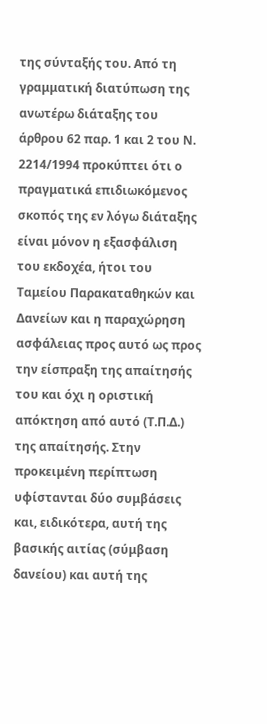της σύνταξής του. Από τη γραμματική διατύπωση της ανωτέρω διάταξης του άρθρου 62 παρ. 1 και 2 του Ν. 2214/1994 προκύπτει ότι ο πραγματικά επιδιωκόμενος σκοπός της εν λόγω διάταξης είναι μόνον η εξασφάλιση του εκδοχέα, ήτοι του Ταμείου Παρακαταθηκών και Δανείων και η παραχώρηση ασφάλειας προς αυτό ως προς την είσπραξη της απαίτησής του και όχι η οριστική απόκτηση από αυτό (Τ.Π.Δ.) της απαίτησής. Στην προκειμένη περίπτωση υφίστανται δύο συμβάσεις και, ειδικότερα, αυτή της βασικής αιτίας (σύμβαση δανείου) και αυτή της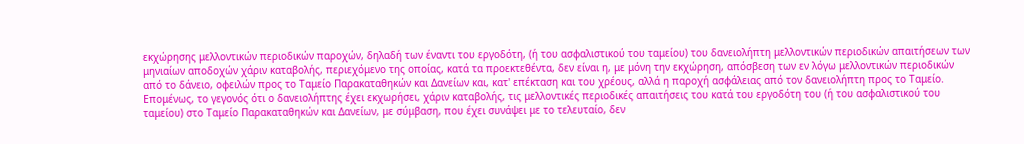εκχώρησης μελλοντικών περιοδικών παροχών, δηλαδή των έναντι του εργοδότη, (ή του ασφαλιστικού του ταμείου) του δανειολήπτη μελλοντικών περιοδικών απαιτήσεων των μηνιαίων αποδοχών χάριν καταβολής, περιεχόμενο της οποίας, κατά τα προεκτεθέντα, δεν είναι η, με μόνη την εκχώρηση, απόσβεση των εν λόγω μελλοντικών περιοδικών από το δάνειο, οφειλών προς το Ταμείο Παρακαταθηκών και Δανείων και, κατ' επέκταση και του χρέους, αλλά η παροχή ασφάλειας από τον δανειολήπτη προς το Ταμείο. Επομένως, το γεγονός ότι ο δανειολήπτης έχει εκχωρήσει, χάριν καταβολής, τις μελλοντικές περιοδικές απαιτήσεις του κατά του εργοδότη του (ή του ασφαλιστικού του ταμείου) στο Ταμείο Παρακαταθηκών και Δανείων, με σύμβαση, που έχει συνάψει με το τελευταίο, δεν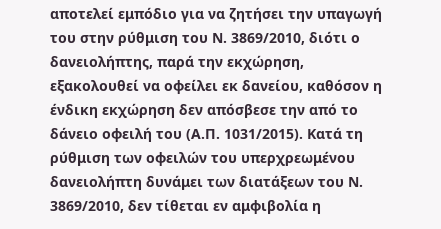αποτελεί εμπόδιο για να ζητήσει την υπαγωγή του στην ρύθμιση του Ν. 3869/2010, διότι ο δανειολήπτης, παρά την εκχώρηση, εξακολουθεί να οφείλει εκ δανείου, καθόσον η ένδικη εκχώρηση δεν απόσβεσε την από το δάνειο οφειλή του (Α.Π. 1031/2015). Κατά τη ρύθμιση των οφειλών του υπερχρεωμένου δανειολήπτη δυνάμει των διατάξεων του Ν. 3869/2010, δεν τίθεται εν αμφιβολία η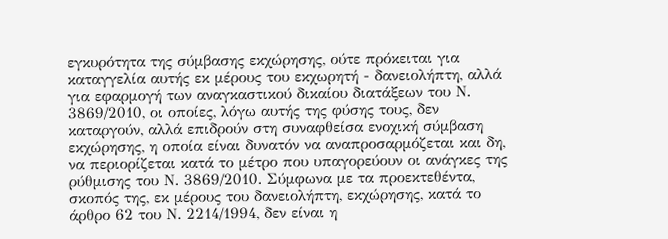εγκυρότητα της σύμβασης εκχώρησης, ούτε πρόκειται για καταγγελία αυτής εκ μέρους του εκχωρητή - δανειολήπτη, αλλά για εφαρμογή των αναγκαστικού δικαίου διατάξεων του Ν. 3869/2010, οι οποίες, λόγω αυτής της φύσης τους, δεν καταργούν, αλλά επιδρούν στη συναφθείσα ενοχική σύμβαση εκχώρησης, η οποία είναι δυνατόν να αναπροσαρμόζεται και δη, να περιορίζεται κατά το μέτρο που υπαγορεύουν οι ανάγκες της ρύθμισης του Ν. 3869/2010. Σύμφωνα με τα προεκτεθέντα, σκοπός της, εκ μέρους του δανειολήπτη, εκχώρησης, κατά το άρθρο 62 του Ν. 2214/1994, δεν είναι η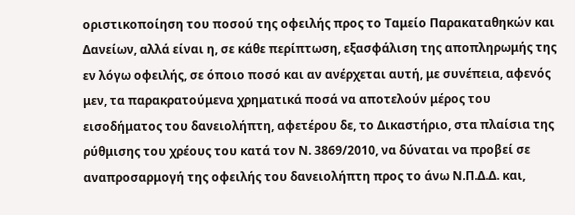οριστικοποίηση του ποσού της οφειλής προς το Ταμείο Παρακαταθηκών και Δανείων, αλλά είναι η, σε κάθε περίπτωση, εξασφάλιση της αποπληρωμής της εν λόγω οφειλής, σε όποιο ποσό και αν ανέρχεται αυτή, με συνέπεια, αφενός μεν, τα παρακρατούμενα χρηματικά ποσά να αποτελούν μέρος του εισοδήματος του δανειολήπτη, αφετέρου δε, το Δικαστήριο, στα πλαίσια της ρύθμισης του χρέους του κατά τον Ν. 3869/2010, να δύναται να προβεί σε αναπροσαρμογή της οφειλής του δανειολήπτη προς το άνω Ν.Π.Δ.Δ. και,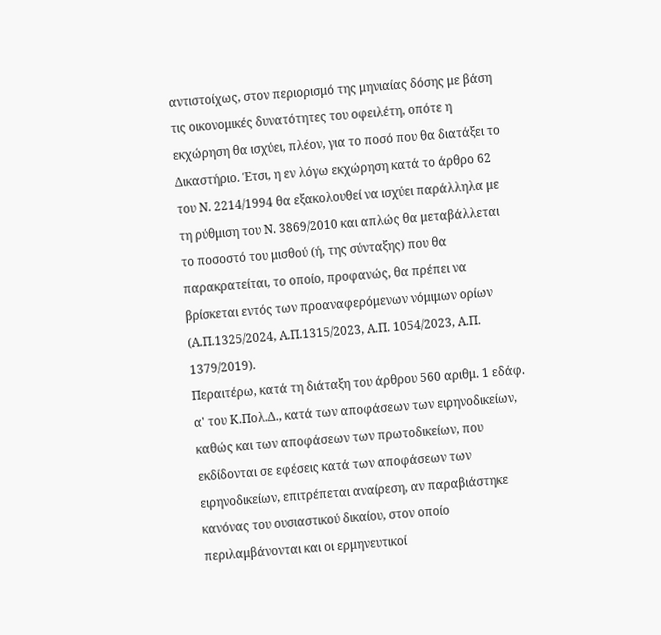αντιστοίχως, στον περιορισμό της μηνιαίας δόσης με βάση τις οικονομικές δυνατότητες του οφειλέτη, οπότε η εκχώρηση θα ισχύει, πλέον, για το ποσό που θα διατάξει το Δικαστήριο. Έτσι, η εν λόγω εκχώρηση κατά το άρθρο 62 του Ν. 2214/1994 θα εξακολουθεί να ισχύει παράλληλα με τη ρύθμιση του Ν. 3869/2010 και απλώς θα μεταβάλλεται το ποσοστό του μισθού (ή, της σύνταξης) που θα παρακρατείται, το οποίο, προφανώς, θα πρέπει να βρίσκεται εντός των προαναφερόμενων νόμιμων ορίων (Α.Π.1325/2024, Α.Π.1315/2023, Α.Π. 1054/2023, Α.Π. 1379/2019).
Περαιτέρω, κατά τη διάταξη του άρθρου 560 αριθμ. 1 εδάφ. α' του Κ.Πολ.Δ., κατά των αποφάσεων των ειρηνοδικείων, καθώς και των αποφάσεων των πρωτοδικείων, που εκδίδονται σε εφέσεις κατά των αποφάσεων των ειρηνοδικείων, επιτρέπεται αναίρεση, αν παραβιάστηκε κανόνας του ουσιαστικού δικαίου, στον οποίο περιλαμβάνονται και οι ερμηνευτικοί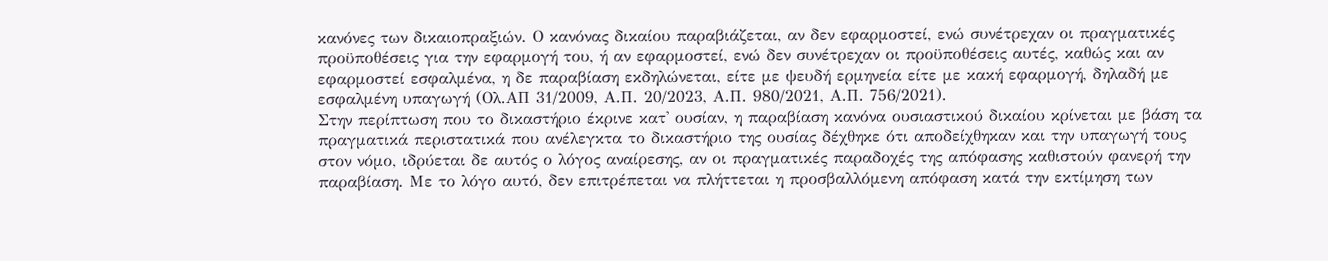κανόνες των δικαιοπραξιών. Ο κανόνας δικαίου παραβιάζεται, αν δεν εφαρμοστεί, ενώ συνέτρεχαν οι πραγματικές προϋποθέσεις για την εφαρμογή του, ή αν εφαρμοστεί, ενώ δεν συνέτρεχαν οι προϋποθέσεις αυτές, καθώς και αν εφαρμοστεί εσφαλμένα, η δε παραβίαση εκδηλώνεται, είτε με ψευδή ερμηνεία είτε με κακή εφαρμογή, δηλαδή με εσφαλμένη υπαγωγή (Ολ.ΑΠ 31/2009, Α.Π. 20/2023, Α.Π. 980/2021, Α.Π. 756/2021).
Στην περίπτωση που το δικαστήριο έκρινε κατ' ουσίαν, η παραβίαση κανόνα ουσιαστικού δικαίου κρίνεται με βάση τα πραγματικά περιστατικά που ανέλεγκτα το δικαστήριο της ουσίας δέχθηκε ότι αποδείχθηκαν και την υπαγωγή τους στον νόμο, ιδρύεται δε αυτός ο λόγος αναίρεσης, αν οι πραγματικές παραδοχές της απόφασης καθιστούν φανερή την παραβίαση. Με το λόγο αυτό, δεν επιτρέπεται να πλήττεται η προσβαλλόμενη απόφαση κατά την εκτίμηση των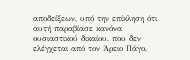αποδείξεων, υπό την επίκληση ότι αυτή παραβίασε κανόνα ουσιαστικού δικαίου, που δεν ελέγχεται από τον Άρειο Πάγο,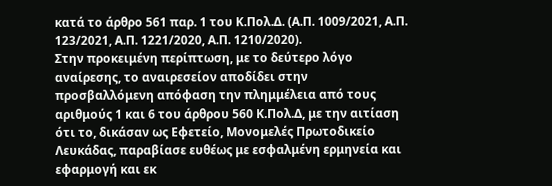κατά το άρθρο 561 παρ. 1 του Κ.Πολ.Δ. (Α.Π. 1009/2021, Α.Π. 123/2021, Α.Π. 1221/2020, Α.Π. 1210/2020).
Στην προκειμένη περίπτωση, με το δεύτερο λόγο αναίρεσης, το αναιρεσείον αποδίδει στην προσβαλλόμενη απόφαση την πλημμέλεια από τους αριθμούς 1 και 6 του άρθρου 560 Κ.Πολ.Δ, με την αιτίαση ότι το, δικάσαν ως Εφετείο, Μονομελές Πρωτοδικείο Λευκάδας, παραβίασε ευθέως με εσφαλμένη ερμηνεία και εφαρμογή και εκ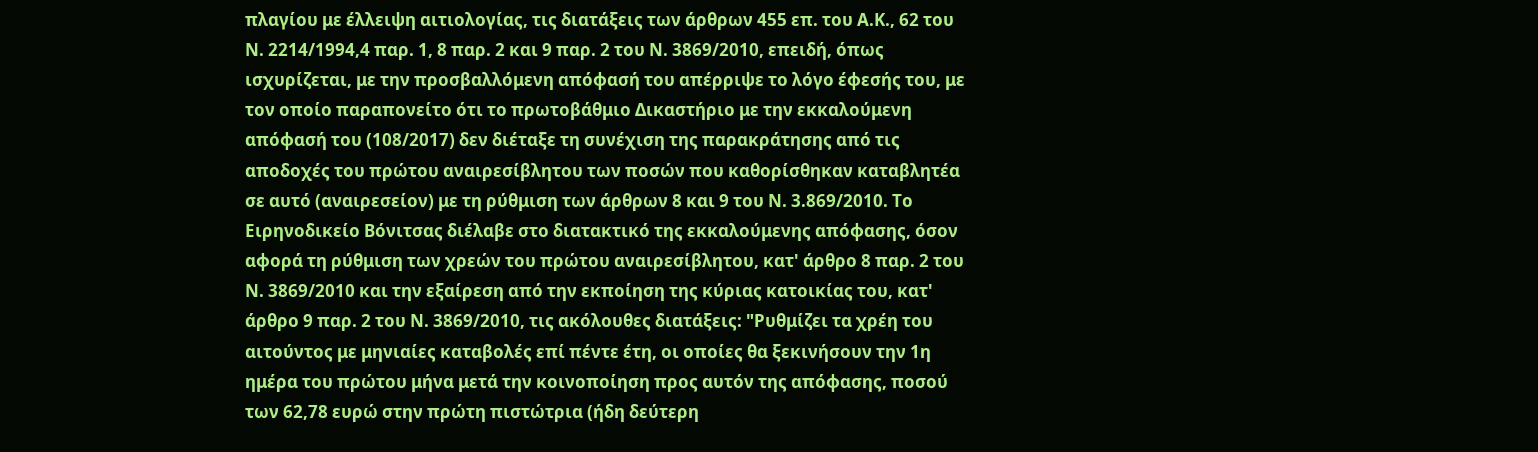πλαγίου με έλλειψη αιτιολογίας, τις διατάξεις των άρθρων 455 επ. του Α.Κ., 62 του Ν. 2214/1994,4 παρ. 1, 8 παρ. 2 και 9 παρ. 2 του Ν. 3869/2010, επειδή, όπως ισχυρίζεται, με την προσβαλλόμενη απόφασή του απέρριψε το λόγο έφεσής του, με τον οποίο παραπονείτο ότι το πρωτοβάθμιο Δικαστήριο με την εκκαλούμενη απόφασή του (108/2017) δεν διέταξε τη συνέχιση της παρακράτησης από τις αποδοχές του πρώτου αναιρεσίβλητου των ποσών που καθορίσθηκαν καταβλητέα σε αυτό (αναιρεσείον) με τη ρύθμιση των άρθρων 8 και 9 του Ν. 3.869/2010. Το Ειρηνοδικείο Βόνιτσας διέλαβε στο διατακτικό της εκκαλούμενης απόφασης, όσον αφορά τη ρύθμιση των χρεών του πρώτου αναιρεσίβλητου, κατ' άρθρο 8 παρ. 2 του Ν. 3869/2010 και την εξαίρεση από την εκποίηση της κύριας κατοικίας του, κατ' άρθρο 9 παρ. 2 του Ν. 3869/2010, τις ακόλουθες διατάξεις: "Ρυθμίζει τα χρέη του αιτούντος με μηνιαίες καταβολές επί πέντε έτη, οι οποίες θα ξεκινήσουν την 1η ημέρα του πρώτου μήνα μετά την κοινοποίηση προς αυτόν της απόφασης, ποσού των 62,78 ευρώ στην πρώτη πιστώτρια (ήδη δεύτερη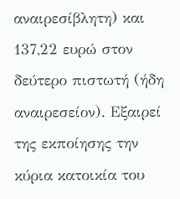αναιρεσίβλητη) και 137,22 ευρώ στον δεύτερο πιστωτή (ήδη αναιρεσείον). Εξαιρεί της εκποίησης την κύρια κατοικία του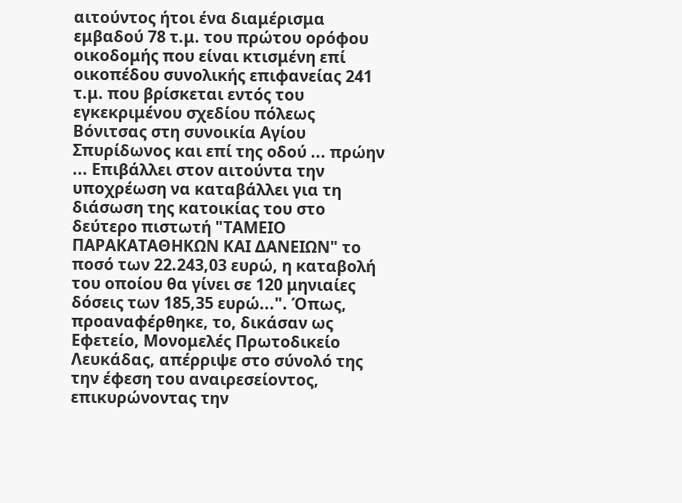αιτούντος ήτοι ένα διαμέρισμα εμβαδού 78 τ.μ. του πρώτου ορόφου οικοδομής που είναι κτισμένη επί οικοπέδου συνολικής επιφανείας 241 τ.μ. που βρίσκεται εντός του εγκεκριμένου σχεδίου πόλεως Βόνιτσας στη συνοικία Αγίου Σπυρίδωνος και επί της οδού ... πρώην ... Επιβάλλει στον αιτούντα την υποχρέωση να καταβάλλει για τη διάσωση της κατοικίας του στο δεύτερο πιστωτή "ΤΑΜΕΙΟ ΠΑΡΑΚΑΤΑΘΗΚΩΝ ΚΑΙ ΔΑΝΕΙΩΝ" το ποσό των 22.243,03 ευρώ, η καταβολή του οποίου θα γίνει σε 120 μηνιαίες δόσεις των 185,35 ευρώ...". Όπως, προαναφέρθηκε, το, δικάσαν ως Εφετείο, Μονομελές Πρωτοδικείο Λευκάδας, απέρριψε στο σύνολό της την έφεση του αναιρεσείοντος, επικυρώνοντας την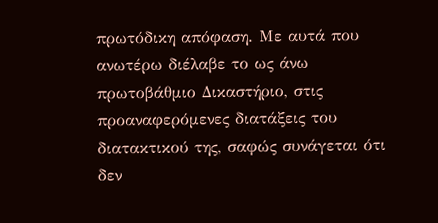πρωτόδικη απόφαση. Με αυτά που ανωτέρω διέλαβε το ως άνω πρωτοβάθμιο Δικαστήριο, στις προαναφερόμενες διατάξεις του διατακτικού της, σαφώς συνάγεται ότι δεν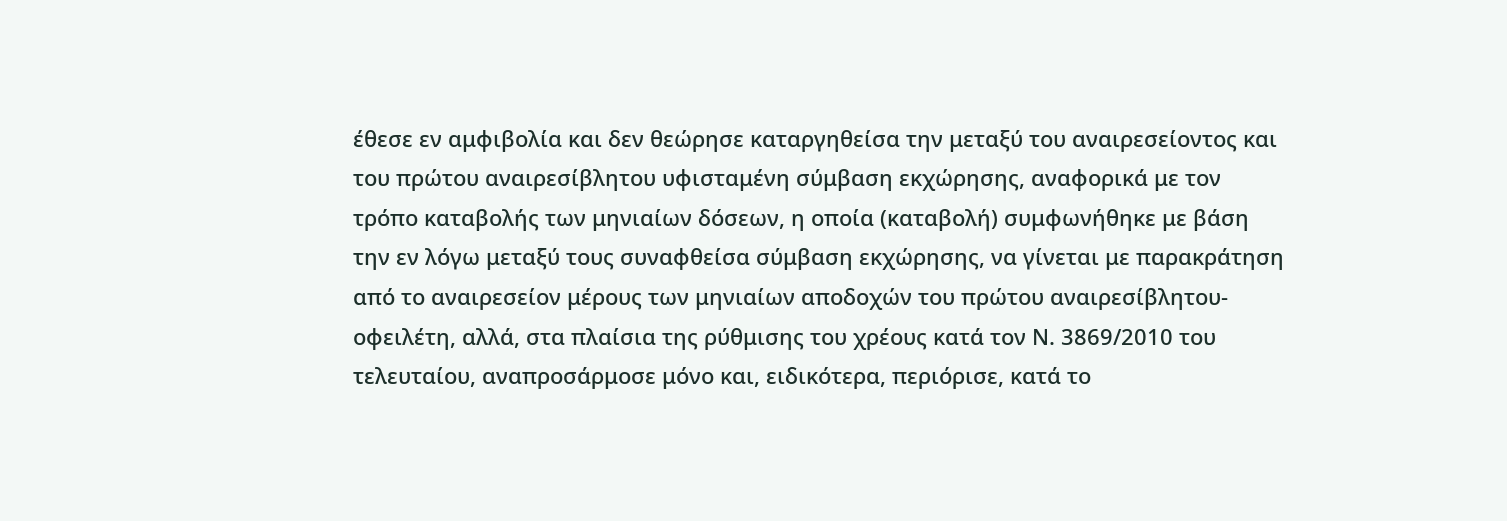έθεσε εν αμφιβολία και δεν θεώρησε καταργηθείσα την μεταξύ του αναιρεσείοντος και του πρώτου αναιρεσίβλητου υφισταμένη σύμβαση εκχώρησης, αναφορικά με τον τρόπο καταβολής των μηνιαίων δόσεων, η οποία (καταβολή) συμφωνήθηκε με βάση την εν λόγω μεταξύ τους συναφθείσα σύμβαση εκχώρησης, να γίνεται με παρακράτηση από το αναιρεσείον μέρους των μηνιαίων αποδοχών του πρώτου αναιρεσίβλητου-οφειλέτη, αλλά, στα πλαίσια της ρύθμισης του χρέους κατά τον Ν. 3869/2010 του τελευταίου, αναπροσάρμοσε μόνο και, ειδικότερα, περιόρισε, κατά το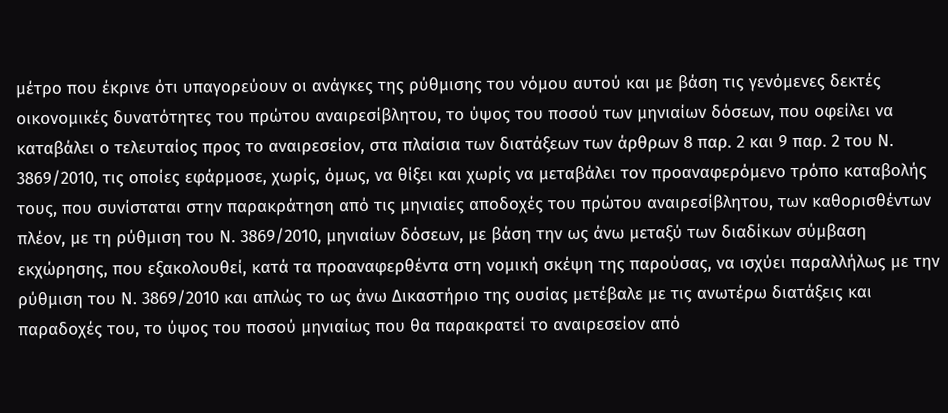μέτρο που έκρινε ότι υπαγορεύουν οι ανάγκες της ρύθμισης του νόμου αυτού και με βάση τις γενόμενες δεκτές οικονομικές δυνατότητες του πρώτου αναιρεσίβλητου, το ύψος του ποσού των μηνιαίων δόσεων, που οφείλει να καταβάλει ο τελευταίος προς το αναιρεσείον, στα πλαίσια των διατάξεων των άρθρων 8 παρ. 2 και 9 παρ. 2 του Ν. 3869/2010, τις οποίες εφάρμοσε, χωρίς, όμως, να θίξει και χωρίς να μεταβάλει τον προαναφερόμενο τρόπο καταβολής τους, που συνίσταται στην παρακράτηση από τις μηνιαίες αποδοχές του πρώτου αναιρεσίβλητου, των καθορισθέντων πλέον, με τη ρύθμιση του Ν. 3869/2010, μηνιαίων δόσεων, με βάση την ως άνω μεταξύ των διαδίκων σύμβαση εκχώρησης, που εξακολουθεί, κατά τα προαναφερθέντα στη νομική σκέψη της παρούσας, να ισχύει παραλλήλως με την ρύθμιση του Ν. 3869/2010 και απλώς το ως άνω Δικαστήριο της ουσίας μετέβαλε με τις ανωτέρω διατάξεις και παραδοχές του, το ύψος του ποσού μηνιαίως που θα παρακρατεί το αναιρεσείον από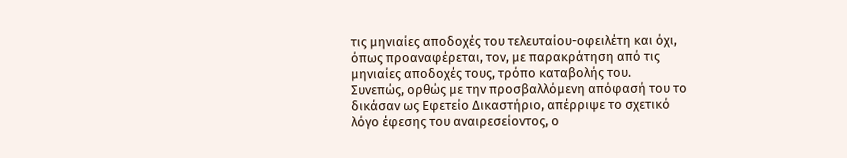τις μηνιαίες αποδοχές του τελευταίου-οφειλέτη και όχι, όπως προαναφέρεται, τον, με παρακράτηση από τις μηνιαίες αποδοχές τους, τρόπο καταβολής του.
Συνεπώς, ορθώς με την προσβαλλόμενη απόφασή του το δικάσαν ως Εφετείο Δικαστήριο, απέρριψε το σχετικό λόγο έφεσης του αναιρεσείοντος, ο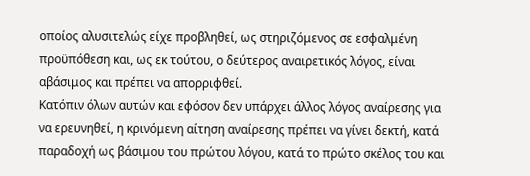οποίος αλυσιτελώς είχε προβληθεί, ως στηριζόμενος σε εσφαλμένη προϋπόθεση και, ως εκ τούτου, ο δεύτερος αναιρετικός λόγος, είναι αβάσιμος και πρέπει να απορριφθεί.
Κατόπιν όλων αυτών και εφόσον δεν υπάρχει άλλος λόγος αναίρεσης για να ερευνηθεί, η κρινόμενη αίτηση αναίρεσης πρέπει να γίνει δεκτή, κατά παραδοχή ως βάσιμου του πρώτου λόγου, κατά το πρώτο σκέλος του και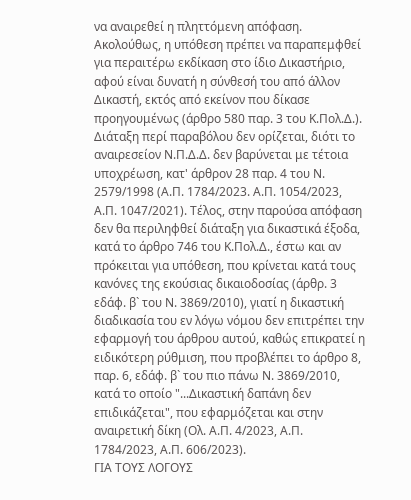να αναιρεθεί η πληττόμενη απόφαση. Ακολούθως, η υπόθεση πρέπει να παραπεμφθεί για περαιτέρω εκδίκαση στο ίδιο Δικαστήριο, αφού είναι δυνατή η σύνθεσή του από άλλον Δικαστή, εκτός από εκείνον που δίκασε προηγουμένως (άρθρο 580 παρ. 3 του Κ.Πολ.Δ.). Διάταξη περί παραβόλου δεν ορίζεται, διότι το αναιρεσείον Ν.Π.Δ.Δ. δεν βαρύνεται με τέτοια υποχρέωση, κατ' άρθρον 28 παρ. 4 του Ν. 2579/1998 (Α.Π. 1784/2023. Α.Π. 1054/2023, Α.Π. 1047/2021). Τέλος, στην παρούσα απόφαση δεν θα περιληφθεί διάταξη για δικαστικά έξοδα, κατά το άρθρο 746 του Κ.Πολ.Δ., έστω και αν πρόκειται για υπόθεση, που κρίνεται κατά τους κανόνες της εκούσιας δικαιοδοσίας (άρθρ. 3 εδάφ. β` του Ν. 3869/2010), γιατί η δικαστική διαδικασία του εν λόγω νόμου δεν επιτρέπει την εφαρμογή του άρθρου αυτού, καθώς επικρατεί η ειδικότερη ρύθμιση, που προβλέπει το άρθρο 8, παρ. 6, εδάφ. β` του πιο πάνω Ν. 3869/2010, κατά το οποίο "...Δικαστική δαπάνη δεν επιδικάζεται", που εφαρμόζεται και στην αναιρετική δίκη (Ολ. Α.Π. 4/2023, Α.Π. 1784/2023, Α.Π. 606/2023).
ΓΙΑ ΤΟΥΣ ΛΟΓΟΥΣ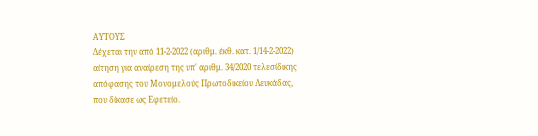ΑΥΤΟΥΣ
Δέχεται την από 11-2-2022 (αριθμ. έκθ. κατ. 1/14-2-2022) αίτηση για αναίρεση της υπ' αριθμ. 34/2020 τελεσίδικης απόφασης του Μονομελούς Πρωτοδικείου Λευκάδας, που δίκασε ως Εφετείο.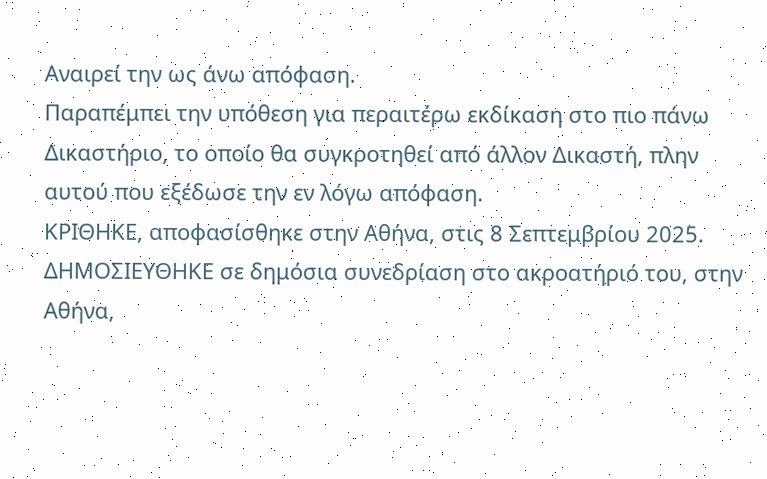Αναιρεί την ως άνω απόφαση.
Παραπέμπει την υπόθεση για περαιτέρω εκδίκαση στο πιο πάνω Δικαστήριο, το οποίο θα συγκροτηθεί από άλλον Δικαστή, πλην αυτού που εξέδωσε την εν λόγω απόφαση.
ΚΡΙΘΗΚΕ, αποφασίσθηκε στην Αθήνα, στις 8 Σεπτεμβρίου 2025.
ΔΗΜΟΣΙΕΥΘΗΚΕ σε δημόσια συνεδρίαση στο ακροατήριό του, στην Αθήνα,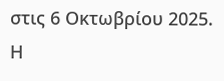στις 6 Οκτωβρίου 2025.
Η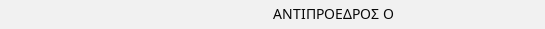ΑΝΤΙΠΡΟΕΔΡΟΣ Ο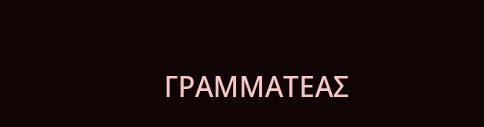ΓΡΑΜΜΑΤΕΑΣ